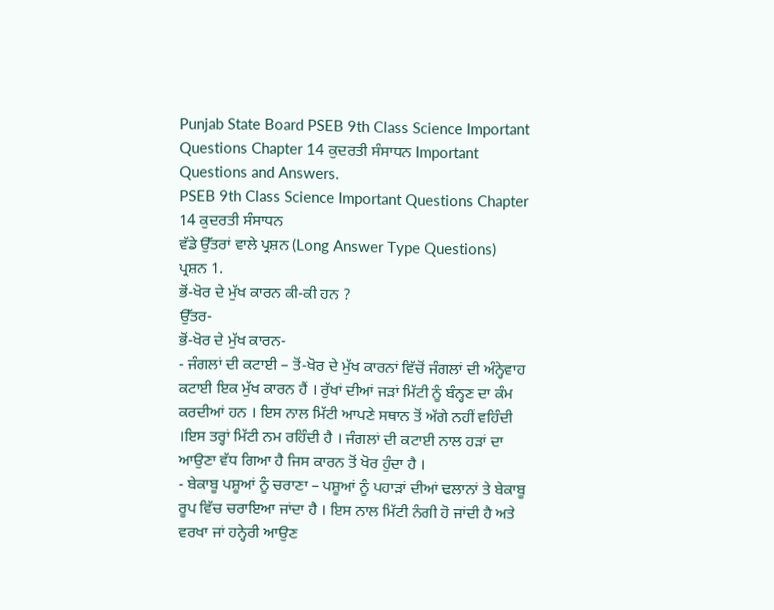Punjab State Board PSEB 9th Class Science Important Questions Chapter 14 ਕੁਦਰਤੀ ਸੰਸਾਧਨ Important Questions and Answers.
PSEB 9th Class Science Important Questions Chapter 14 ਕੁਦਰਤੀ ਸੰਸਾਧਨ
ਵੱਡੇ ਉੱਤਰਾਂ ਵਾਲੇ ਪ੍ਰਸ਼ਨ (Long Answer Type Questions)
ਪ੍ਰਸ਼ਨ 1.
ਭੋਂ-ਖੋਰ ਦੇ ਮੁੱਖ ਕਾਰਨ ਕੀ-ਕੀ ਹਨ ?
ਉੱਤਰ-
ਭੋਂ-ਖੋਰ ਦੇ ਮੁੱਖ ਕਾਰਨ-
- ਜੰਗਲਾਂ ਦੀ ਕਟਾਈ – ਤੋਂ-ਖੋਰ ਦੇ ਮੁੱਖ ਕਾਰਨਾਂ ਵਿੱਚੋਂ ਜੰਗਲਾਂ ਦੀ ਅੰਨ੍ਹੇਵਾਹ ਕਟਾਈ ਇਕ ਮੁੱਖ ਕਾਰਨ ਹੈਂ । ਰੁੱਖਾਂ ਦੀਆਂ ਜੜਾਂ ਮਿੱਟੀ ਨੂੰ ਬੰਨ੍ਹਣ ਦਾ ਕੰਮ ਕਰਦੀਆਂ ਹਨ । ਇਸ ਨਾਲ ਮਿੱਟੀ ਆਪਣੇ ਸਥਾਨ ਤੋਂ ਅੱਗੇ ਨਹੀਂ ਵਹਿੰਦੀ ।ਇਸ ਤਰ੍ਹਾਂ ਮਿੱਟੀ ਨਮ ਰਹਿੰਦੀ ਹੈ । ਜੰਗਲਾਂ ਦੀ ਕਟਾਈ ਨਾਲ ਹੜਾਂ ਦਾ ਆਉਣਾ ਵੱਧ ਗਿਆ ਹੈ ਜਿਸ ਕਾਰਨ ਤੋਂ ਖੋਰ ਹੁੰਦਾ ਹੈ ।
- ਬੇਕਾਬੂ ਪਸ਼ੂਆਂ ਨੂੰ ਚਰਾਣਾ – ਪਸ਼ੂਆਂ ਨੂੰ ਪਹਾੜਾਂ ਦੀਆਂ ਢਲਾਨਾਂ ਤੇ ਬੇਕਾਬੂ ਰੂਪ ਵਿੱਚ ਚਰਾਇਆ ਜਾਂਦਾ ਹੈ । ਇਸ ਨਾਲ ਮਿੱਟੀ ਨੰਗੀ ਹੋ ਜਾਂਦੀ ਹੈ ਅਤੇ ਵਰਖਾ ਜਾਂ ਹਨ੍ਹੇਰੀ ਆਉਣ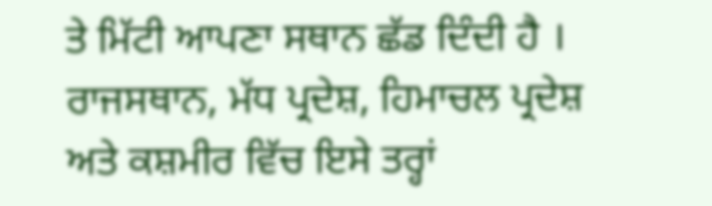ਤੇ ਮਿੱਟੀ ਆਪਣਾ ਸਥਾਨ ਛੱਡ ਦਿੰਦੀ ਹੈ । ਰਾਜਸਥਾਨ, ਮੱਧ ਪ੍ਰਦੇਸ਼, ਹਿਮਾਚਲ ਪ੍ਰਦੇਸ਼ ਅਤੇ ਕਸ਼ਮੀਰ ਵਿੱਚ ਇਸੇ ਤਰ੍ਹਾਂ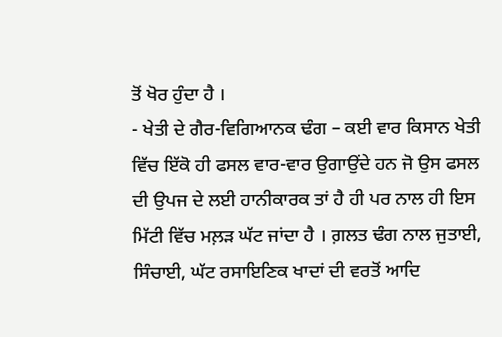ਤੋਂ ਖੋਰ ਹੁੰਦਾ ਹੈ ।
- ਖੇਤੀ ਦੇ ਗੈਰ-ਵਿਗਿਆਨਕ ਢੰਗ – ਕਈ ਵਾਰ ਕਿਸਾਨ ਖੇਤੀ ਵਿੱਚ ਇੱਕੋ ਹੀ ਫਸਲ ਵਾਰ-ਵਾਰ ਉਗਾਉਂਦੇ ਹਨ ਜੋ ਉਸ ਫਸਲ ਦੀ ਉਪਜ ਦੇ ਲਈ ਹਾਨੀਕਾਰਕ ਤਾਂ ਹੈ ਹੀ ਪਰ ਨਾਲ ਹੀ ਇਸ ਮਿੱਟੀ ਵਿੱਚ ਮਲ਼ੜ ਘੱਟ ਜਾਂਦਾ ਹੈ । ਗ਼ਲਤ ਢੰਗ ਨਾਲ ਜੁਤਾਈ, ਸਿੰਚਾਈ, ਘੱਟ ਰਸਾਇਣਿਕ ਖਾਦਾਂ ਦੀ ਵਰਤੋਂ ਆਦਿ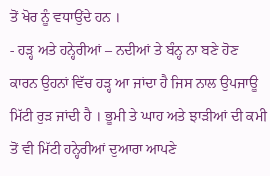ਤੋਂ ਖੋਰ ਨੂੰ ਵਧਾਉਂਦੇ ਹਨ ।
- ਹੜ੍ਹ ਅਤੇ ਹਨ੍ਹੇਰੀਆਂ – ਨਦੀਆਂ ਤੇ ਬੰਨ੍ਹ ਨਾ ਬਣੇ ਹੋਣ ਕਾਰਨ ਉਹਨਾਂ ਵਿੱਚ ਹੜ੍ਹ ਆ ਜਾਂਦਾ ਹੈ ਜਿਸ ਨਾਲ ਉਪਜਾਊ ਮਿੱਟੀ ਰੁੜ ਜਾਂਦੀ ਹੈ । ਭੂਮੀ ਤੇ ਘਾਹ ਅਤੇ ਝਾੜੀਆਂ ਦੀ ਕਮੀ ਤੋਂ ਵੀ ਮਿੱਟੀ ਹਨ੍ਹੇਰੀਆਂ ਦੁਆਰਾ ਆਪਣੇ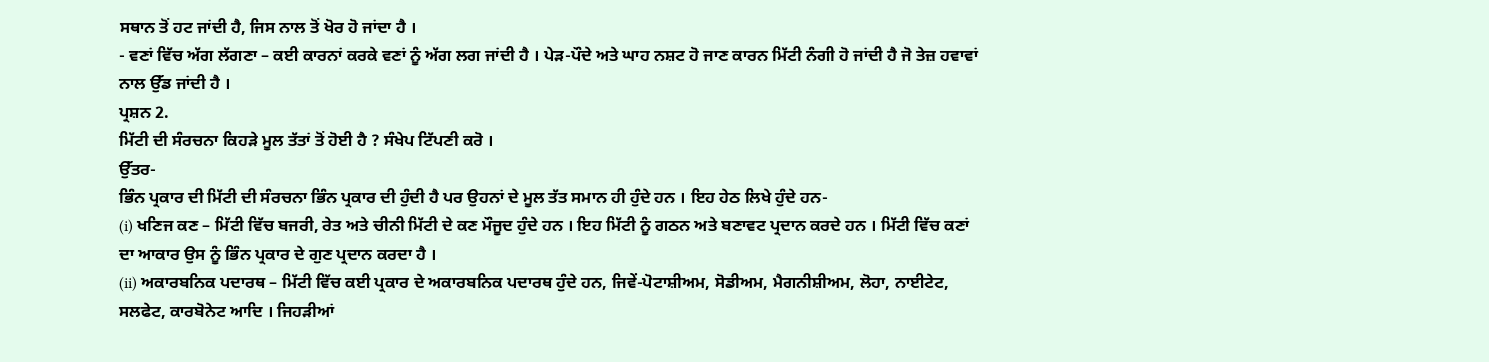ਸਥਾਨ ਤੋਂ ਹਟ ਜਾਂਦੀ ਹੈ, ਜਿਸ ਨਾਲ ਤੋਂ ਖੋਰ ਹੋ ਜਾਂਦਾ ਹੈ ।
- ਵਣਾਂ ਵਿੱਚ ਅੱਗ ਲੱਗਣਾ – ਕਈ ਕਾਰਨਾਂ ਕਰਕੇ ਵਣਾਂ ਨੂੰ ਅੱਗ ਲਗ ਜਾਂਦੀ ਹੈ । ਪੇੜ-ਪੌਦੇ ਅਤੇ ਘਾਹ ਨਸ਼ਟ ਹੋ ਜਾਣ ਕਾਰਨ ਮਿੱਟੀ ਨੰਗੀ ਹੋ ਜਾਂਦੀ ਹੈ ਜੋ ਤੇਜ਼ ਹਵਾਵਾਂ ਨਾਲ ਉੱਡ ਜਾਂਦੀ ਹੈ ।
ਪ੍ਰਸ਼ਨ 2.
ਮਿੱਟੀ ਦੀ ਸੰਰਚਨਾ ਕਿਹੜੇ ਮੂਲ ਤੱਤਾਂ ਤੋਂ ਹੋਈ ਹੈ ? ਸੰਖੇਪ ਟਿੱਪਣੀ ਕਰੋ ।
ਉੱਤਰ-
ਭਿੰਨ ਪ੍ਰਕਾਰ ਦੀ ਮਿੱਟੀ ਦੀ ਸੰਰਚਨਾ ਭਿੰਨ ਪ੍ਰਕਾਰ ਦੀ ਹੁੰਦੀ ਹੈ ਪਰ ਉਹਨਾਂ ਦੇ ਮੂਲ ਤੱਤ ਸਮਾਨ ਹੀ ਹੁੰਦੇ ਹਨ । ਇਹ ਹੇਠ ਲਿਖੇ ਹੁੰਦੇ ਹਨ-
(i) ਖਣਿਜ ਕਣ – ਮਿੱਟੀ ਵਿੱਚ ਬਜਰੀ, ਰੇਤ ਅਤੇ ਚੀਨੀ ਮਿੱਟੀ ਦੇ ਕਣ ਮੌਜੂਦ ਹੁੰਦੇ ਹਨ । ਇਹ ਮਿੱਟੀ ਨੂੰ ਗਠਨ ਅਤੇ ਬਣਾਵਟ ਪ੍ਰਦਾਨ ਕਰਦੇ ਹਨ । ਮਿੱਟੀ ਵਿੱਚ ਕਣਾਂ ਦਾ ਆਕਾਰ ਉਸ ਨੂੰ ਭਿੰਨ ਪ੍ਰਕਾਰ ਦੇ ਗੁਣ ਪ੍ਰਦਾਨ ਕਰਦਾ ਹੈ ।
(ii) ਅਕਾਰਬਨਿਕ ਪਦਾਰਥ – ਮਿੱਟੀ ਵਿੱਚ ਕਈ ਪ੍ਰਕਾਰ ਦੇ ਅਕਾਰਬਨਿਕ ਪਦਾਰਥ ਹੁੰਦੇ ਹਨ, ਜਿਵੇਂ-ਪੋਟਾਸ਼ੀਅਮ, ਸੋਡੀਅਮ, ਮੈਗਨੀਸ਼ੀਅਮ, ਲੋਹਾ, ਨਾਈਟੇਟ, ਸਲਫੇਟ, ਕਾਰਬੋਨੇਟ ਆਦਿ । ਜਿਹੜੀਆਂ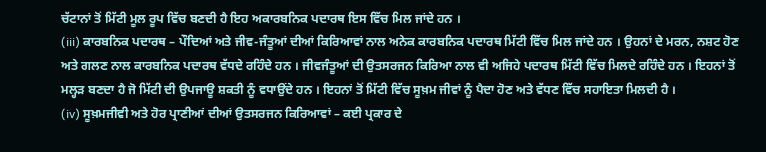ਚੱਟਾਨਾਂ ਤੋਂ ਮਿੱਟੀ ਮੂਲ ਰੂਪ ਵਿੱਚ ਬਣਦੀ ਹੈ ਇਹ ਅਕਾਰਬਨਿਕ ਪਦਾਰਥ ਇਸ ਵਿੱਚ ਮਿਲ ਜਾਂਦੇ ਹਨ ।
(iii) ਕਾਰਬਨਿਕ ਪਦਾਰਥ – ਪੌਦਿਆਂ ਅਤੇ ਜੀਵ-ਜੰਤੂਆਂ ਦੀਆਂ ਕਿਰਿਆਵਾਂ ਨਾਲ ਅਨੇਕ ਕਾਰਬਨਿਕ ਪਦਾਰਥ ਮਿੱਟੀ ਵਿੱਚ ਮਿਲ ਜਾਂਦੇ ਹਨ । ਉਹਨਾਂ ਦੇ ਮਰਨ, ਨਸ਼ਟ ਹੋਣ ਅਤੇ ਗਲਣ ਨਾਲ ਕਾਰਬਨਿਕ ਪਦਾਰਥ ਵੱਧਦੇ ਰਹਿੰਦੇ ਹਨ । ਜੀਵਜੰਤੂਆਂ ਦੀ ਉਤਸਰਜਨ ਕਿਰਿਆ ਨਾਲ ਵੀ ਅਜਿਹੇ ਪਦਾਰਥ ਮਿੱਟੀ ਵਿੱਚ ਮਿਲਦੇ ਰਹਿੰਦੇ ਹਨ । ਇਹਨਾਂ ਤੋਂ ਮਲ੍ਹੜ ਬਣਦਾ ਹੈ ਜੋ ਮਿੱਟੀ ਦੀ ਉਪਜਾਊ ਸ਼ਕਤੀ ਨੂੰ ਵਧਾਉਂਦੇ ਹਨ । ਇਹਨਾਂ ਤੋਂ ਮਿੱਟੀ ਵਿੱਚ ਸੂਖ਼ਮ ਜੀਵਾਂ ਨੂੰ ਪੈਦਾ ਹੋਣ ਅਤੇ ਵੱਧਣ ਵਿੱਚ ਸਹਾਇਤਾ ਮਿਲਦੀ ਹੈ ।
(iv) ਸੂਖ਼ਮਜੀਵੀ ਅਤੇ ਹੋਰ ਪ੍ਰਾਣੀਆਂ ਦੀਆਂ ਉਤਸਰਜਨ ਕਿਰਿਆਵਾਂ – ਕਈ ਪ੍ਰਕਾਰ ਦੇ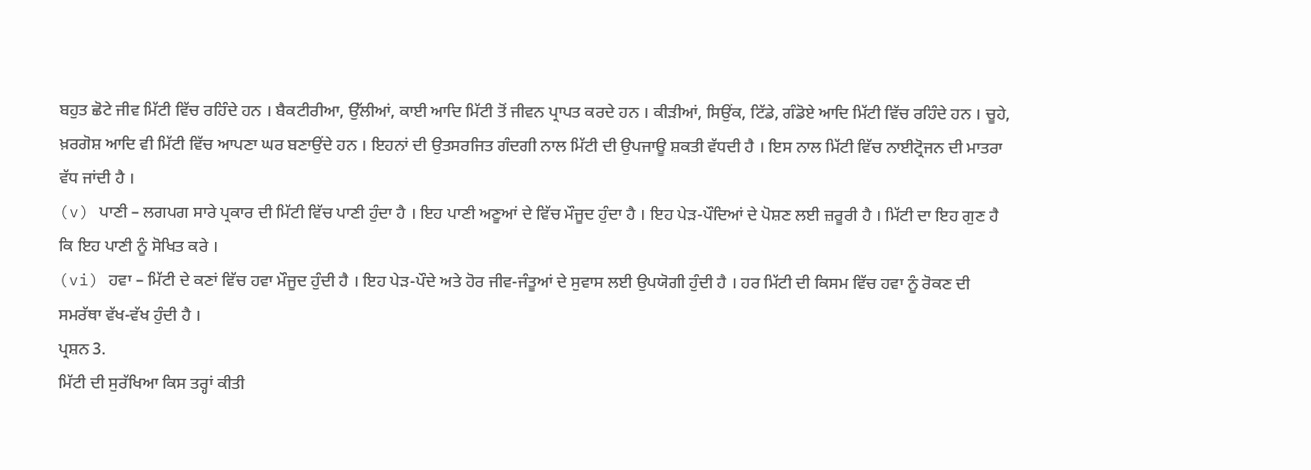ਬਹੁਤ ਛੋਟੇ ਜੀਵ ਮਿੱਟੀ ਵਿੱਚ ਰਹਿੰਦੇ ਹਨ । ਬੈਕਟੀਰੀਆ, ਉੱਲੀਆਂ, ਕਾਈ ਆਦਿ ਮਿੱਟੀ ਤੋਂ ਜੀਵਨ ਪ੍ਰਾਪਤ ਕਰਦੇ ਹਨ । ਕੀੜੀਆਂ, ਸਿਉਂਕ, ਟਿੱਡੇ, ਗੰਡੋਏ ਆਦਿ ਮਿੱਟੀ ਵਿੱਚ ਰਹਿੰਦੇ ਹਨ । ਚੂਹੇ, ਖ਼ਰਗੋਸ਼ ਆਦਿ ਵੀ ਮਿੱਟੀ ਵਿੱਚ ਆਪਣਾ ਘਰ ਬਣਾਉਂਦੇ ਹਨ । ਇਹਨਾਂ ਦੀ ਉਤਸਰਜਿਤ ਗੰਦਗੀ ਨਾਲ ਮਿੱਟੀ ਦੀ ਉਪਜਾਊ ਸ਼ਕਤੀ ਵੱਧਦੀ ਹੈ । ਇਸ ਨਾਲ ਮਿੱਟੀ ਵਿੱਚ ਨਾਈਟ੍ਰੋਜਨ ਦੀ ਮਾਤਰਾ ਵੱਧ ਜਾਂਦੀ ਹੈ ।
(v) ਪਾਣੀ – ਲਗਪਗ ਸਾਰੇ ਪ੍ਰਕਾਰ ਦੀ ਮਿੱਟੀ ਵਿੱਚ ਪਾਣੀ ਹੁੰਦਾ ਹੈ । ਇਹ ਪਾਣੀ ਅਣੂਆਂ ਦੇ ਵਿੱਚ ਮੌਜੂਦ ਹੁੰਦਾ ਹੈ । ਇਹ ਪੇੜ-ਪੌਦਿਆਂ ਦੇ ਪੋਸ਼ਣ ਲਈ ਜ਼ਰੂਰੀ ਹੈ । ਮਿੱਟੀ ਦਾ ਇਹ ਗੁਣ ਹੈ ਕਿ ਇਹ ਪਾਣੀ ਨੂੰ ਸੋਖਿਤ ਕਰੇ ।
(vi) ਹਵਾ – ਮਿੱਟੀ ਦੇ ਕਣਾਂ ਵਿੱਚ ਹਵਾ ਮੌਜੂਦ ਹੁੰਦੀ ਹੈ । ਇਹ ਪੇੜ-ਪੌਦੇ ਅਤੇ ਹੋਰ ਜੀਵ-ਜੰਤੂਆਂ ਦੇ ਸੁਵਾਸ ਲਈ ਉਪਯੋਗੀ ਹੁੰਦੀ ਹੈ । ਹਰ ਮਿੱਟੀ ਦੀ ਕਿਸਮ ਵਿੱਚ ਹਵਾ ਨੂੰ ਰੋਕਣ ਦੀ ਸਮਰੱਥਾ ਵੱਖ-ਵੱਖ ਹੁੰਦੀ ਹੈ ।
ਪ੍ਰਸ਼ਨ 3.
ਮਿੱਟੀ ਦੀ ਸੁਰੱਖਿਆ ਕਿਸ ਤਰ੍ਹਾਂ ਕੀਤੀ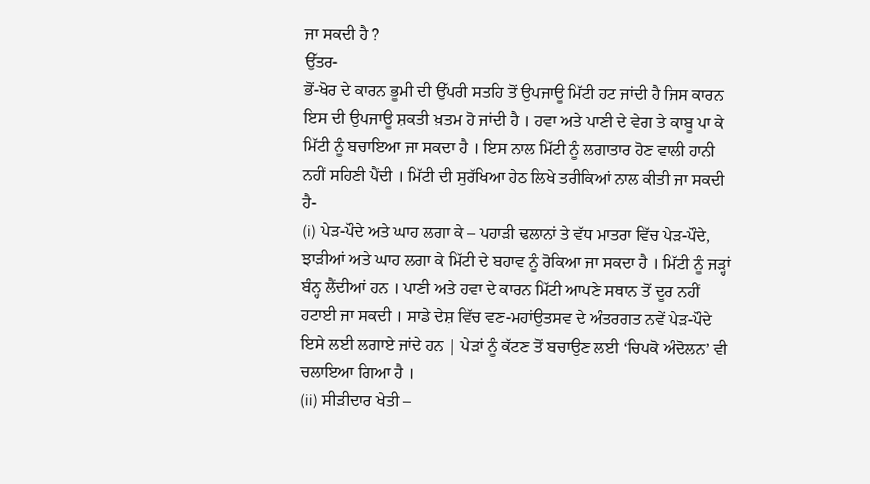ਜਾ ਸਕਦੀ ਹੈ ?
ਉੱਤਰ-
ਭੋਂ-ਖੋਰ ਦੇ ਕਾਰਨ ਭੂਮੀ ਦੀ ਉੱਪਰੀ ਸਤਹਿ ਤੋਂ ਉਪਜਾਊ ਮਿੱਟੀ ਹਟ ਜਾਂਦੀ ਹੈ ਜਿਸ ਕਾਰਨ ਇਸ ਦੀ ਉਪਜਾਊ ਸ਼ਕਤੀ ਖ਼ਤਮ ਹੋ ਜਾਂਦੀ ਹੈ । ਹਵਾ ਅਤੇ ਪਾਣੀ ਦੇ ਵੇਗ ਤੇ ਕਾਬੂ ਪਾ ਕੇ ਮਿੱਟੀ ਨੂੰ ਬਚਾਇਆ ਜਾ ਸਕਦਾ ਹੈ । ਇਸ ਨਾਲ ਮਿੱਟੀ ਨੂੰ ਲਗਾਤਾਰ ਹੋਣ ਵਾਲੀ ਹਾਨੀ ਨਹੀਂ ਸਹਿਣੀ ਪੈਂਦੀ । ਮਿੱਟੀ ਦੀ ਸੁਰੱਖਿਆ ਹੇਠ ਲਿਖੇ ਤਰੀਕਿਆਂ ਨਾਲ ਕੀਤੀ ਜਾ ਸਕਦੀ ਹੈ-
(i) ਪੇੜ-ਪੌਦੇ ਅਤੇ ਘਾਹ ਲਗਾ ਕੇ – ਪਹਾੜੀ ਢਲਾਨਾਂ ਤੇ ਵੱਧ ਮਾਤਰਾ ਵਿੱਚ ਪੇੜ-ਪੌਦੇ, ਝਾੜੀਆਂ ਅਤੇ ਘਾਹ ਲਗਾ ਕੇ ਮਿੱਟੀ ਦੇ ਬਹਾਵ ਨੂੰ ਰੋਕਿਆ ਜਾ ਸਕਦਾ ਹੈ । ਮਿੱਟੀ ਨੂੰ ਜੜ੍ਹਾਂ ਬੰਨ੍ਹ ਲੈਂਦੀਆਂ ਹਨ । ਪਾਣੀ ਅਤੇ ਹਵਾ ਦੇ ਕਾਰਨ ਮਿੱਟੀ ਆਪਣੇ ਸਥਾਨ ਤੋਂ ਦੂਰ ਨਹੀਂ ਹਟਾਈ ਜਾ ਸਕਦੀ । ਸਾਡੇ ਦੇਸ਼ ਵਿੱਚ ਵਣ-ਮਹਾਂਉਤਸਵ ਦੇ ਅੰਤਰਗਤ ਨਵੇਂ ਪੇੜ-ਪੌਦੇ ਇਸੇ ਲਈ ਲਗਾਏ ਜਾਂਦੇ ਹਨ | ਪੇੜਾਂ ਨੂੰ ਕੱਟਣ ਤੋਂ ਬਚਾਉਣ ਲਈ ‘ਚਿਪਕੋ ਅੰਦੋਲਨ’ ਵੀ ਚਲਾਇਆ ਗਿਆ ਹੈ ।
(ii) ਸੀੜੀਦਾਰ ਖੇਤੀ –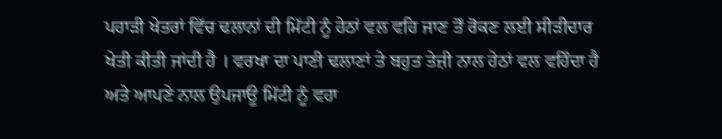ਪਹਾੜੀ ਖੇਤਰਾਂ ਵਿੱਚ ਢਲਾਨਾਂ ਦੀ ਮਿੱਟੀ ਨੂੰ ਹੇਠਾਂ ਵਲ ਵਹਿ ਜਾਣ ਤੋਂ ਰੋਕਣ ਲਈ ਸੀੜੀਦਾਰ ਖੇਤੀ ਕੀਤੀ ਜਾਂਦੀ ਹੈ । ਵਰਖਾ ਦਾ ਪਾਣੀ ਢਲਾਣਾਂ ਤੇ ਬਹੁਤ ਤੇਜ਼ੀ ਨਾਲ ਹੇਠਾਂ ਵਲ ਵਹਿੰਦਾ ਹੈ ਅਤੇ ਆਪਣੇ ਨਾਲ ਉਪਜਾਊ ਮਿੱਟੀ ਨੂੰ ਵਹਾ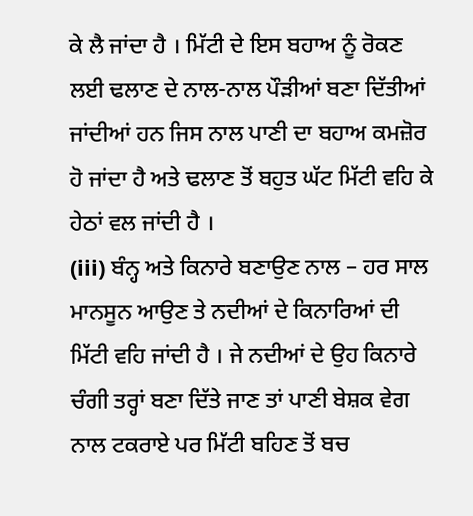ਕੇ ਲੈ ਜਾਂਦਾ ਹੈ । ਮਿੱਟੀ ਦੇ ਇਸ ਬਹਾਅ ਨੂੰ ਰੋਕਣ ਲਈ ਢਲਾਣ ਦੇ ਨਾਲ-ਨਾਲ ਪੌੜੀਆਂ ਬਣਾ ਦਿੱਤੀਆਂ ਜਾਂਦੀਆਂ ਹਨ ਜਿਸ ਨਾਲ ਪਾਣੀ ਦਾ ਬਹਾਅ ਕਮਜ਼ੋਰ ਹੋ ਜਾਂਦਾ ਹੈ ਅਤੇ ਢਲਾਣ ਤੋਂ ਬਹੁਤ ਘੱਟ ਮਿੱਟੀ ਵਹਿ ਕੇ ਹੇਠਾਂ ਵਲ ਜਾਂਦੀ ਹੈ ।
(iii) ਬੰਨ੍ਹ ਅਤੇ ਕਿਨਾਰੇ ਬਣਾਉਣ ਨਾਲ – ਹਰ ਸਾਲ ਮਾਨਸੂਨ ਆਉਣ ਤੇ ਨਦੀਆਂ ਦੇ ਕਿਨਾਰਿਆਂ ਦੀ ਮਿੱਟੀ ਵਹਿ ਜਾਂਦੀ ਹੈ । ਜੇ ਨਦੀਆਂ ਦੇ ਉਹ ਕਿਨਾਰੇ ਚੰਗੀ ਤਰ੍ਹਾਂ ਬਣਾ ਦਿੱਤੇ ਜਾਣ ਤਾਂ ਪਾਣੀ ਬੇਸ਼ਕ ਵੇਗ ਨਾਲ ਟਕਰਾਏ ਪਰ ਮਿੱਟੀ ਬਹਿਣ ਤੋਂ ਬਚ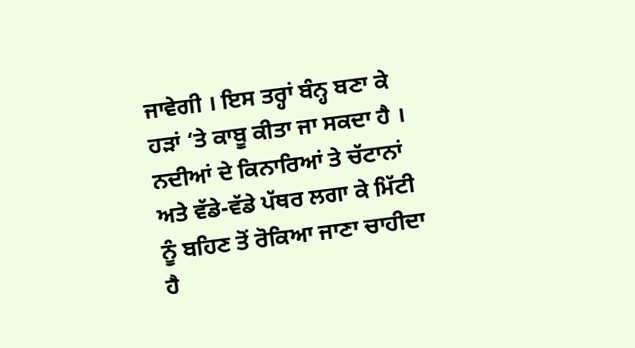ਜਾਵੇਗੀ । ਇਸ ਤਰ੍ਹਾਂ ਬੰਨ੍ਹ ਬਣਾ ਕੇ ਹੜਾਂ ‘ਤੇ ਕਾਬੂ ਕੀਤਾ ਜਾ ਸਕਦਾ ਹੈ ।
ਨਦੀਆਂ ਦੇ ਕਿਨਾਰਿਆਂ ਤੇ ਚੱਟਾਨਾਂ ਅਤੇ ਵੱਡੇ-ਵੱਡੇ ਪੱਥਰ ਲਗਾ ਕੇ ਮਿੱਟੀ ਨੂੰ ਬਹਿਣ ਤੋਂ ਰੋਕਿਆ ਜਾਣਾ ਚਾਹੀਦਾ ਹੈ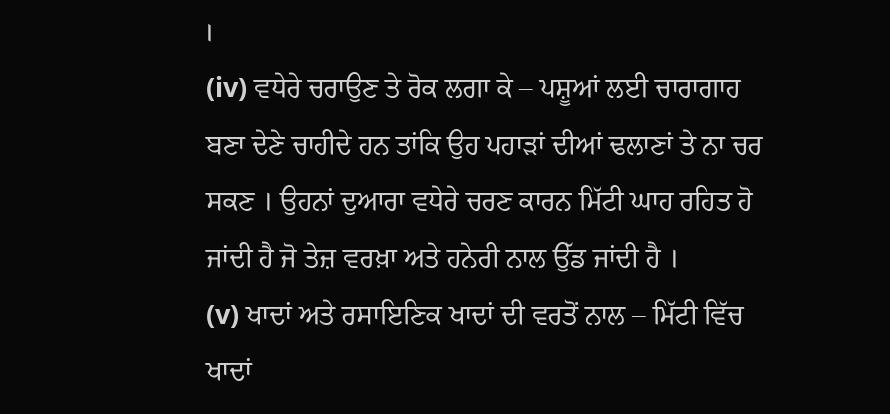।
(iv) ਵਧੇਰੇ ਚਰਾਉਣ ਤੇ ਰੋਕ ਲਗਾ ਕੇ – ਪਸ਼ੂਆਂ ਲਈ ਚਾਰਾਗਾਹ ਬਣਾ ਦੇਣੇ ਚਾਹੀਦੇ ਹਨ ਤਾਂਕਿ ਉਹ ਪਹਾੜਾਂ ਦੀਆਂ ਢਲਾਣਾਂ ਤੇ ਨਾ ਚਰ ਸਕਣ । ਉਹਨਾਂ ਦੁਆਰਾ ਵਧੇਰੇ ਚਰਣ ਕਾਰਨ ਮਿੱਟੀ ਘਾਹ ਰਹਿਤ ਹੋ ਜਾਂਦੀ ਹੈ ਜੋ ਤੇਜ਼ ਵਰਖ਼ਾ ਅਤੇ ਹਨੇਰੀ ਨਾਲ ਉੱਡ ਜਾਂਦੀ ਹੈ ।
(v) ਖਾਦਾਂ ਅਤੇ ਰਸਾਇਣਿਕ ਖਾਦਾਂ ਦੀ ਵਰਤੋਂ ਨਾਲ – ਮਿੱਟੀ ਵਿੱਚ ਖਾਦਾਂ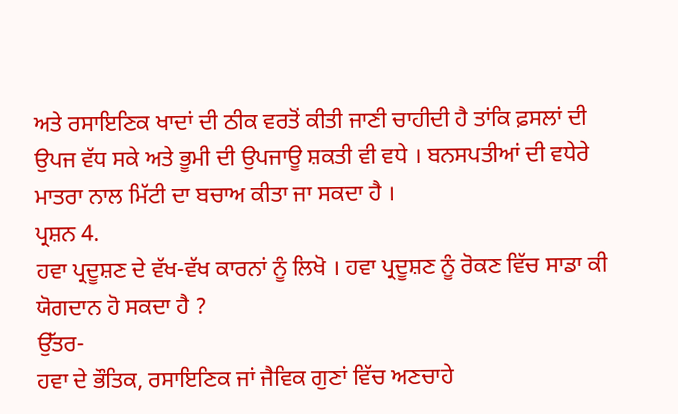ਅਤੇ ਰਸਾਇਣਿਕ ਖਾਦਾਂ ਦੀ ਠੀਕ ਵਰਤੋਂ ਕੀਤੀ ਜਾਣੀ ਚਾਹੀਦੀ ਹੈ ਤਾਂਕਿ ਫ਼ਸਲਾਂ ਦੀ ਉਪਜ ਵੱਧ ਸਕੇ ਅਤੇ ਭੂਮੀ ਦੀ ਉਪਜਾਊ ਸ਼ਕਤੀ ਵੀ ਵਧੇ । ਬਨਸਪਤੀਆਂ ਦੀ ਵਧੇਰੇ ਮਾਤਰਾ ਨਾਲ ਮਿੱਟੀ ਦਾ ਬਚਾਅ ਕੀਤਾ ਜਾ ਸਕਦਾ ਹੈ ।
ਪ੍ਰਸ਼ਨ 4.
ਹਵਾ ਪ੍ਰਦੂਸ਼ਣ ਦੇ ਵੱਖ-ਵੱਖ ਕਾਰਨਾਂ ਨੂੰ ਲਿਖੋ । ਹਵਾ ਪ੍ਰਦੂਸ਼ਣ ਨੂੰ ਰੋਕਣ ਵਿੱਚ ਸਾਡਾ ਕੀ ਯੋਗਦਾਨ ਹੋ ਸਕਦਾ ਹੈ ?
ਉੱਤਰ-
ਹਵਾ ਦੇ ਭੌਤਿਕ, ਰਸਾਇਣਿਕ ਜਾਂ ਜੈਵਿਕ ਗੁਣਾਂ ਵਿੱਚ ਅਣਚਾਹੇ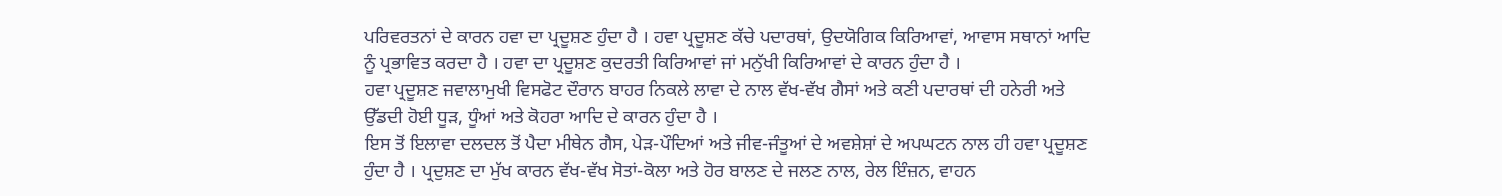ਪਰਿਵਰਤਨਾਂ ਦੇ ਕਾਰਨ ਹਵਾ ਦਾ ਪ੍ਰਦੂਸ਼ਣ ਹੁੰਦਾ ਹੈ । ਹਵਾ ਪ੍ਰਦੂਸ਼ਣ ਕੱਚੇ ਪਦਾਰਥਾਂ, ਉਦਯੋਗਿਕ ਕਿਰਿਆਵਾਂ, ਆਵਾਸ ਸਥਾਨਾਂ ਆਦਿ ਨੂੰ ਪ੍ਰਭਾਵਿਤ ਕਰਦਾ ਹੈ । ਹਵਾ ਦਾ ਪ੍ਰਦੂਸ਼ਣ ਕੁਦਰਤੀ ਕਿਰਿਆਵਾਂ ਜਾਂ ਮਨੁੱਖੀ ਕਿਰਿਆਵਾਂ ਦੇ ਕਾਰਨ ਹੁੰਦਾ ਹੈ ।
ਹਵਾ ਪ੍ਰਦੂਸ਼ਣ ਜਵਾਲਾਮੁਖੀ ਵਿਸਫੋਟ ਦੌਰਾਨ ਬਾਹਰ ਨਿਕਲੇ ਲਾਵਾ ਦੇ ਨਾਲ ਵੱਖ-ਵੱਖ ਗੈਸਾਂ ਅਤੇ ਕਣੀ ਪਦਾਰਥਾਂ ਦੀ ਹਨੇਰੀ ਅਤੇ ਉੱਡਦੀ ਹੋਈ ਧੂੜ, ਧੂੰਆਂ ਅਤੇ ਕੋਹਰਾ ਆਦਿ ਦੇ ਕਾਰਨ ਹੁੰਦਾ ਹੈ ।
ਇਸ ਤੋਂ ਇਲਾਵਾ ਦਲਦਲ ਤੋਂ ਪੈਦਾ ਮੀਥੇਨ ਗੈਸ, ਪੇੜ-ਪੌਦਿਆਂ ਅਤੇ ਜੀਵ-ਜੰਤੂਆਂ ਦੇ ਅਵਸ਼ੇਸ਼ਾਂ ਦੇ ਅਪਘਟਨ ਨਾਲ ਹੀ ਹਵਾ ਪ੍ਰਦੂਸ਼ਣ ਹੁੰਦਾ ਹੈ । ਪ੍ਰਦੁਸ਼ਣ ਦਾ ਮੁੱਖ ਕਾਰਨ ਵੱਖ-ਵੱਖ ਸੋਤਾਂ-ਕੋਲਾ ਅਤੇ ਹੋਰ ਬਾਲਣ ਦੇ ਜਲਣ ਨਾਲ, ਰੇਲ ਇੰਜ਼ਨ, ਵਾਹਨ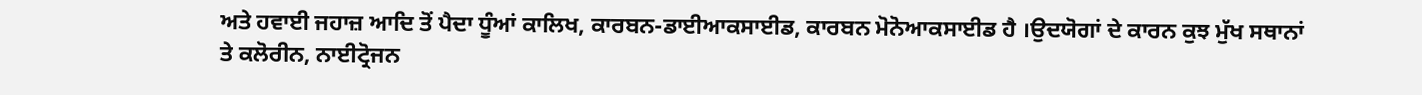ਅਤੇ ਹਵਾਈ ਜਹਾਜ਼ ਆਦਿ ਤੋਂ ਪੈਦਾ ਧੂੰਆਂ ਕਾਲਿਖ, ਕਾਰਬਨ-ਡਾਈਆਕਸਾਈਡ, ਕਾਰਬਨ ਮੋਨੋਆਕਸਾਈਡ ਹੈ ।ਉਦਯੋਗਾਂ ਦੇ ਕਾਰਨ ਕੁਝ ਮੁੱਖ ਸਥਾਨਾਂ ਤੇ ਕਲੋਰੀਨ, ਨਾਈਟ੍ਰੋਜਨ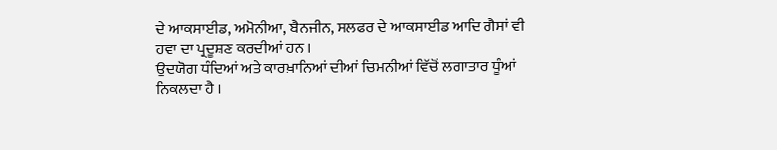ਦੇ ਆਕਸਾਈਡ, ਅਮੋਨੀਆ, ਬੈਨਜੀਨ, ਸਲਫਰ ਦੇ ਆਕਸਾਈਡ ਆਦਿ ਗੈਸਾਂ ਵੀ ਹਵਾ ਦਾ ਪ੍ਰਦੂਸ਼ਣ ਕਰਦੀਆਂ ਹਨ ।
ਉਦਯੋਗ ਧੰਦਿਆਂ ਅਤੇ ਕਾਰਖ਼ਾਨਿਆਂ ਦੀਆਂ ਚਿਮਨੀਆਂ ਵਿੱਚੋਂ ਲਗਾਤਾਰ ਧੂੰਆਂ ਨਿਕਲਦਾ ਹੈ ।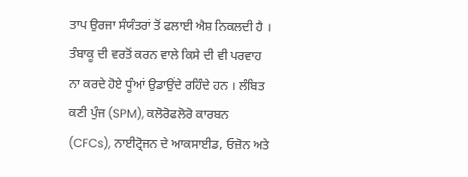ਤਾਪ ਉਰਜਾ ਸੰਯੰਤਰਾਂ ਤੋਂ ਫਲਾਈ ਐਸ਼ ਨਿਕਲਦੀ ਹੈ । ਤੰਬਾਕੂ ਦੀ ਵਰਤੋਂ ਕਰਨ ਵਾਲੇ ਕਿਸੇ ਦੀ ਵੀ ਪਰਵਾਹ ਨਾ ਕਰਦੇ ਹੋਏ ਧੂੰਆਂ ਉਡਾਉਂਦੇ ਰਹਿੰਦੇ ਹਨ । ਲੰਬਿਤ ਕਣੀ ਪੁੰਜ (SPM), ਕਲੋਰੋਫਲੋਰੋ ਕਾਰਬਨ (CFCs), ਨਾਈਟ੍ਰੋਜਨ ਦੇ ਆਕਸਾਈਡ, ਓਜ਼ੋਨ ਅਤੇ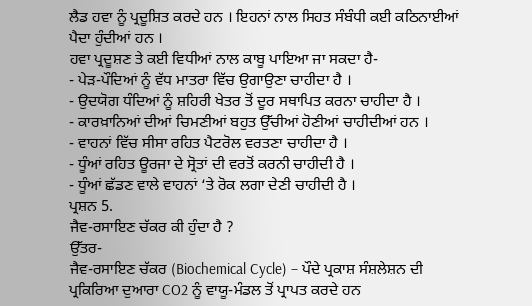ਲੈਡ ਹਵਾ ਨੂੰ ਪ੍ਰਦੂਸ਼ਿਤ ਕਰਦੇ ਹਨ । ਇਹਨਾਂ ਨਾਲ ਸਿਹਤ ਸੰਬੰਧੀ ਕਈ ਕਠਿਨਾਈਆਂ ਪੈਦਾ ਹੁੰਦੀਆਂ ਹਨ ।
ਹਵਾ ਪ੍ਰਦੂਸ਼ਣ ਤੇ ਕਈ ਵਿਧੀਆਂ ਨਾਲ ਕਾਬੂ ਪਾਇਆ ਜਾ ਸਕਦਾ ਹੈ-
- ਪੇੜ-ਪੌਦਿਆਂ ਨੂੰ ਵੱਧ ਮਾਤਰਾ ਵਿੱਚ ਉਗਾਉਣਾ ਚਾਹੀਦਾ ਹੈ ।
- ਉਦਯੋਗ ਧੰਦਿਆਂ ਨੂੰ ਸ਼ਹਿਰੀ ਖੇਤਰ ਤੋਂ ਦੂਰ ਸਥਾਪਿਤ ਕਰਨਾ ਚਾਹੀਦਾ ਹੈ ।
- ਕਾਰਖ਼ਾਨਿਆਂ ਦੀਆਂ ਚਿਮਣੀਆਂ ਬਹੁਤ ਉੱਚੀਆਂ ਹੋਣੀਆਂ ਚਾਹੀਦੀਆਂ ਹਨ ।
- ਵਾਹਨਾਂ ਵਿੱਚ ਸੀਸਾ ਰਹਿਤ ਪੈਟਰੋਲ ਵਰਤਣਾ ਚਾਹੀਦਾ ਹੈ ।
- ਧੂੰਆਂ ਰਹਿਤ ਊਰਜਾ ਦੇ ਸ੍ਰੋਤਾਂ ਦੀ ਵਰਤੋਂ ਕਰਨੀ ਚਾਹੀਦੀ ਹੈ ।
- ਧੂੰਆਂ ਛੱਡਣ ਵਾਲੇ ਵਾਹਨਾਂ ‘ਤੇ ਰੋਕ ਲਗਾ ਦੇਣੀ ਚਾਹੀਦੀ ਹੈ ।
ਪ੍ਰਸ਼ਨ 5.
ਜੈਵ-ਰਸਾਇਣ ਚੱਕਰ ਕੀ ਹੁੰਦਾ ਹੈ ?
ਉੱਤਰ-
ਜੈਵ-ਰਸਾਇਣ ਚੱਕਰ (Biochemical Cycle) – ਪੌਦੇ ਪ੍ਰਕਾਸ਼ ਸੰਸ਼ਲੇਸ਼ਨ ਦੀ ਪ੍ਰਕਿਰਿਆ ਦੁਆਰਾ CO2 ਨੂੰ ਵਾਯੂ-ਮੰਡਲ ਤੋਂ ਪ੍ਰਾਪਤ ਕਰਦੇ ਹਨ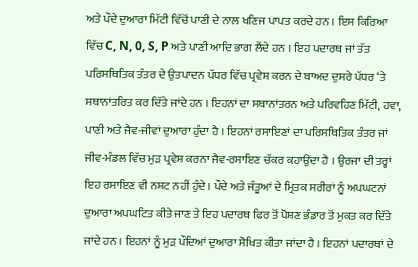ਅਤੇ ਪੌਦੇ ਦੁਆਰਾ ਮਿੱਟੀ ਵਿੱਚੋਂ ਪਾਣੀ ਦੇ ਨਾਲ ਖਣਿਜ ਪਾਪਤ ਕਰਦੇ ਹਨ । ਇਸ ਕਿਰਿਆ ਵਿੱਚ C, N, 0, S, P ਅਤੇ ਪਾਣੀ ਆਦਿ ਭਾਗ ਲੈਂਦੇ ਹਨ । ਇਹ ਪਦਾਰਥ ਜਾਂ ਤੱਤ ਪਰਿਸਥਿਤਿਕ ਤੰਤਰ ਦੇ ਉਤਪਾਦਨ ਪੱਧਰ ਵਿੱਚ ਪ੍ਰਵੇਸ਼ ਕਰਨ ਦੇ ਬਾਅਦ ਦੁਸਰੇ ਪੱਧਰ ‘ਤੇ ਸਥਾਨਾਂਤਰਿਤ ਕਰ ਦਿੱਤੇ ਜਾਂਦੇ ਹਨ । ਇਹਨਾਂ ਦਾ ਸਥਾਨਾਂਤਰਨ ਅਤੇ ਪਰਿਵਹਿਣ ਮਿੱਟੀ, ਹਵਾ, ਪਾਣੀ ਅਤੇ ਜੈਵ-ਜੀਵਾਂ ਦੁਆਰਾ ਹੁੰਦਾ ਹੈ । ਇਹਨਾਂ ਰਸਾਇਣਾਂ ਦਾ ਪਰਿਸਥਿਤਿਕ ਤੰਤਰ ਜਾਂ ਜੀਵ-ਮੰਡਲ ਵਿੱਚ ਮੁੜ ਪ੍ਰਵੇਸ਼ ਕਰਨਾ ਜੈਵ-ਰਸਾਇਣ ਚੱਕਰ ਕਹਾਉਂਦਾ ਹੈ । ਉਰਜਾ ਦੀ ਤਰ੍ਹਾਂ ਇਹ ਰਸਾਇਣ ਵੀ ਨਸ਼ਟ ਨਹੀਂ ਹੁੰਦੇ । ਪੌਦੇ ਅਤੇ ਜੰਤੂਆਂ ਦੇ ਮ੍ਰਿਤਕ ਸਰੀਰਾਂ ਨੂੰ ਅਪਘਟਨਾਂ ਦੁਆਰਾ ਅਪਘਟਿਤ ਕੀਤੇ ਜਾਣ ਤੇ ਇਹ ਪਦਾਰਥ ਫਿਰ ਤੋਂ ਪੋਸ਼ਣ ਭੰਡਾਰ ਤੋਂ ਮੁਕਤ ਕਰ ਦਿੱਤੇ ਜਾਂਦੇ ਹਨ । ਇਹਨਾਂ ਨੂੰ ਮੁੜ ਪੌਦਿਆਂ ਦੁਆਰਾ ਸੋਖਿਤ ਕੀਤਾ ਜਾਂਦਾ ਹੈ । ਇਹਨਾਂ ਪਦਾਰਥਾਂ ਦੇ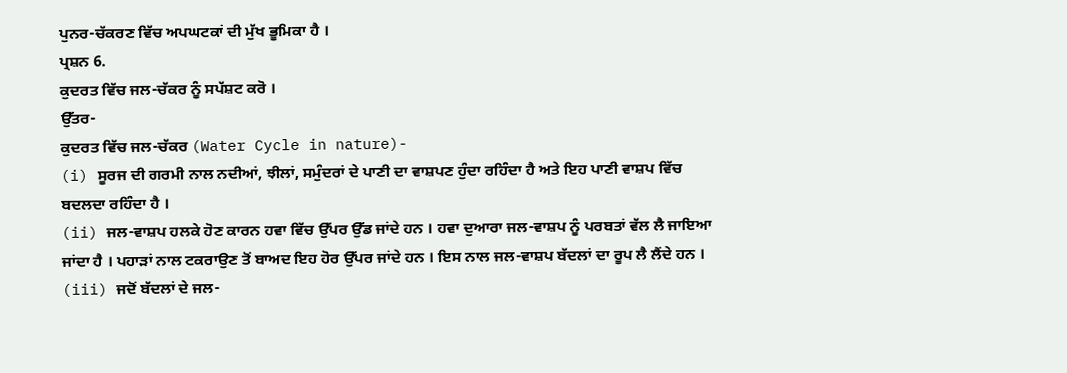ਪੁਨਰ-ਚੱਕਰਣ ਵਿੱਚ ਅਪਘਟਕਾਂ ਦੀ ਮੁੱਖ ਭੂਮਿਕਾ ਹੈ ।
ਪ੍ਰਸ਼ਨ 6.
ਕੁਦਰਤ ਵਿੱਚ ਜਲ-ਚੱਕਰ ਨੂੰ ਸਪੱਸ਼ਟ ਕਰੋ ।
ਉੱਤਰ-
ਕੁਦਰਤ ਵਿੱਚ ਜਲ-ਚੱਕਰ (Water Cycle in nature)-
(i) ਸੂਰਜ ਦੀ ਗਰਮੀ ਨਾਲ ਨਦੀਆਂ, ਝੀਲਾਂ, ਸਮੁੰਦਰਾਂ ਦੇ ਪਾਣੀ ਦਾ ਵਾਸ਼ਪਣ ਹੁੰਦਾ ਰਹਿੰਦਾ ਹੈ ਅਤੇ ਇਹ ਪਾਣੀ ਵਾਸ਼ਪ ਵਿੱਚ ਬਦਲਦਾ ਰਹਿੰਦਾ ਹੈ ।
(ii) ਜਲ-ਵਾਸ਼ਪ ਹਲਕੇ ਹੋਣ ਕਾਰਨ ਹਵਾ ਵਿੱਚ ਉੱਪਰ ਉੱਡ ਜਾਂਦੇ ਹਨ । ਹਵਾ ਦੁਆਰਾ ਜਲ-ਵਾਸ਼ਪ ਨੂੰ ਪਰਬਤਾਂ ਵੱਲ ਲੈ ਜਾਇਆ ਜਾਂਦਾ ਹੈ । ਪਹਾੜਾਂ ਨਾਲ ਟਕਰਾਉਣ ਤੋਂ ਬਾਅਦ ਇਹ ਹੋਰ ਉੱਪਰ ਜਾਂਦੇ ਹਨ । ਇਸ ਨਾਲ ਜਲ-ਵਾਸ਼ਪ ਬੱਦਲਾਂ ਦਾ ਰੂਪ ਲੈ ਲੈਂਦੇ ਹਨ ।
(iii) ਜਦੋਂ ਬੱਦਲਾਂ ਦੇ ਜਲ-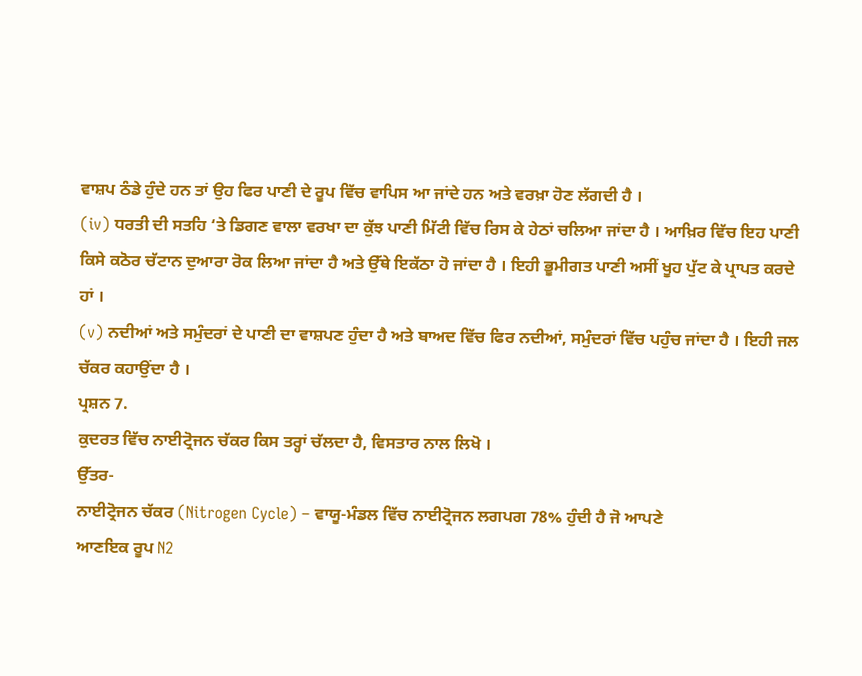ਵਾਸ਼ਪ ਠੰਡੇ ਹੁੰਦੇ ਹਨ ਤਾਂ ਉਹ ਫਿਰ ਪਾਣੀ ਦੇ ਰੂਪ ਵਿੱਚ ਵਾਪਿਸ ਆ ਜਾਂਦੇ ਹਨ ਅਤੇ ਵਰਖ਼ਾ ਹੋਣ ਲੱਗਦੀ ਹੈ ।
(iv) ਧਰਤੀ ਦੀ ਸਤਹਿ ‘ਤੇ ਡਿਗਣ ਵਾਲਾ ਵਰਖਾ ਦਾ ਕੁੱਝ ਪਾਣੀ ਮਿੱਟੀ ਵਿੱਚ ਰਿਸ ਕੇ ਹੇਠਾਂ ਚਲਿਆ ਜਾਂਦਾ ਹੈ । ਆਖ਼ਿਰ ਵਿੱਚ ਇਹ ਪਾਣੀ ਕਿਸੇ ਕਠੋਰ ਚੱਟਾਨ ਦੁਆਰਾ ਰੋਕ ਲਿਆ ਜਾਂਦਾ ਹੈ ਅਤੇ ਉੱਥੇ ਇਕੱਠਾ ਹੋ ਜਾਂਦਾ ਹੈ । ਇਹੀ ਭੂਮੀਗਤ ਪਾਣੀ ਅਸੀਂ ਖੂਹ ਪੁੱਟ ਕੇ ਪ੍ਰਾਪਤ ਕਰਦੇ ਹਾਂ ।
(v) ਨਦੀਆਂ ਅਤੇ ਸਮੁੰਦਰਾਂ ਦੇ ਪਾਣੀ ਦਾ ਵਾਸ਼ਪਣ ਹੁੰਦਾ ਹੈ ਅਤੇ ਬਾਅਦ ਵਿੱਚ ਫਿਰ ਨਦੀਆਂ, ਸਮੁੰਦਰਾਂ ਵਿੱਚ ਪਹੁੰਚ ਜਾਂਦਾ ਹੈ । ਇਹੀ ਜਲ ਚੱਕਰ ਕਹਾਉਂਦਾ ਹੈ ।
ਪ੍ਰਸ਼ਨ 7.
ਕੁਦਰਤ ਵਿੱਚ ਨਾਈਟ੍ਰੋਜਨ ਚੱਕਰ ਕਿਸ ਤਰ੍ਹਾਂ ਚੱਲਦਾ ਹੈ, ਵਿਸਤਾਰ ਨਾਲ ਲਿਖੋ ।
ਉੱਤਰ-
ਨਾਈਟ੍ਰੋਜਨ ਚੱਕਰ (Nitrogen Cycle) – ਵਾਯੂ-ਮੰਡਲ ਵਿੱਚ ਨਾਈਟ੍ਰੋਜਨ ਲਗਪਗ 78% ਹੁੰਦੀ ਹੈ ਜੋ ਆਪਣੇ
ਆਣਇਕ ਰੂਪ N2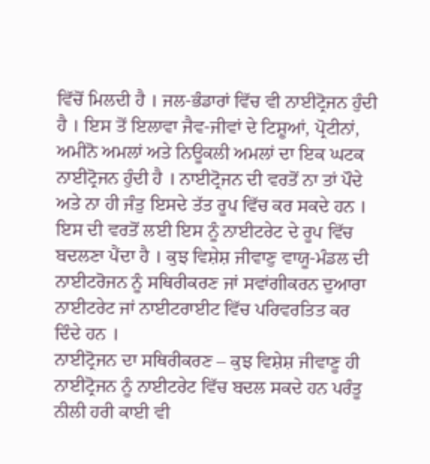ਵਿੱਚੋਂ ਮਿਲਦੀ ਹੈ । ਜਲ-ਭੰਡਾਰਾਂ ਵਿੱਚ ਵੀ ਨਾਈਟ੍ਰੋਜਨ ਹੁੰਦੀ ਹੈ । ਇਸ ਤੋਂ ਇਲਾਵਾ ਜੈਵ-ਜੀਵਾਂ ਦੇ ਟਿਸ਼ੂਆਂ, ਪ੍ਰੋਟੀਨਾਂ, ਅਮੀਨੋ ਅਮਲਾਂ ਅਤੇ ਨਿਊਕਲੀ ਅਮਲਾਂ ਦਾ ਇਕ ਘਟਕ ਨਾਈਟ੍ਰੋਜਨ ਹੁੰਦੀ ਹੈ । ਨਾਈਟ੍ਰੋਜਨ ਦੀ ਵਰਤੋਂ ਨਾ ਤਾਂ ਪੌਦੇ ਅਤੇ ਨਾ ਹੀ ਜੰਤੁ ਇਸਦੇ ਤੱਤ ਰੂਪ ਵਿੱਚ ਕਰ ਸਕਦੇ ਹਨ । ਇਸ ਦੀ ਵਰਤੋਂ ਲਈ ਇਸ ਨੂੰ ਨਾਈਟਰੇਟ ਦੇ ਰੂਪ ਵਿੱਚ ਬਦਲਣਾ ਪੈਂਦਾ ਹੈ । ਕੁਝ ਵਿਸ਼ੇਸ਼ ਜੀਵਾਣੁ ਵਾਯੂ-ਮੰਡਲ ਦੀ ਨਾਈਟਰੋਜਨ ਨੂੰ ਸਥਿਰੀਕਰਣ ਜਾਂ ਸਵਾਂਗੀਕਰਨ ਦੁਆਰਾ ਨਾਈਟਰੇਟ ਜਾਂ ਨਾਈਟਰਾਈਟ ਵਿੱਚ ਪਰਿਵਰਤਿਤ ਕਰ ਦਿੰਦੇ ਹਨ ।
ਨਾਈਟ੍ਰੋਜਨ ਦਾ ਸਥਿਰੀਕਰਣ – ਕੁਝ ਵਿਸ਼ੇਸ਼ ਜੀਵਾਣੂ ਹੀ ਨਾਈਟ੍ਰੋਜਨ ਨੂੰ ਨਾਈਟਰੇਟ ਵਿੱਚ ਬਦਲ ਸਕਦੇ ਹਨ ਪਰੰਤੂ ਨੀਲੀ ਹਰੀ ਕਾਈ ਵੀ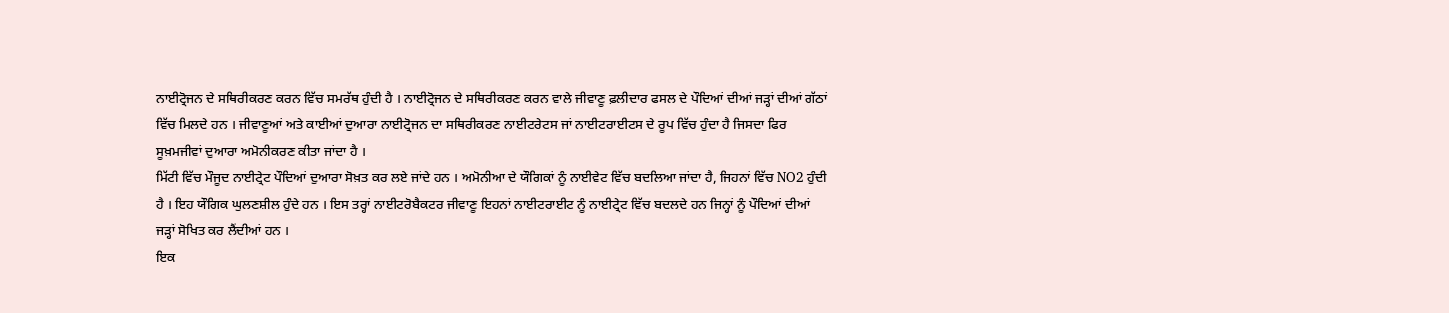ਨਾਈਟ੍ਰੋਜਨ ਦੇ ਸਥਿਰੀਕਰਣ ਕਰਨ ਵਿੱਚ ਸਮਰੱਥ ਹੁੰਦੀ ਹੈ । ਨਾਈਟ੍ਰੋਜਨ ਦੇ ਸਥਿਰੀਕਰਣ ਕਰਨ ਵਾਲੇ ਜੀਵਾਣੂ ਫ਼ਲੀਦਾਰ ਫਸਲ ਦੇ ਪੌਦਿਆਂ ਦੀਆਂ ਜੜ੍ਹਾਂ ਦੀਆਂ ਗੱਠਾਂ ਵਿੱਚ ਮਿਲਦੇ ਹਨ । ਜੀਵਾਣੂਆਂ ਅਤੇ ਕਾਈਆਂ ਦੁਆਰਾ ਨਾਈਟ੍ਰੋਜਨ ਦਾ ਸਥਿਰੀਕਰਣ ਨਾਈਟਰੇਟਸ ਜਾਂ ਨਾਈਟਰਾਈਟਸ ਦੇ ਰੂਪ ਵਿੱਚ ਹੁੰਦਾ ਹੈ ਜਿਸਦਾ ਫਿਰ ਸੂਖ਼ਮਜੀਵਾਂ ਦੁਆਰਾ ਅਮੋਨੀਕਰਣ ਕੀਤਾ ਜਾਂਦਾ ਹੈ ।
ਮਿੱਟੀ ਵਿੱਚ ਮੌਜੂਦ ਨਾਈਟ੍ਰੇਟ ਪੌਦਿਆਂ ਦੁਆਰਾ ਸੋਖ਼ਤ ਕਰ ਲਏ ਜਾਂਦੇ ਹਨ । ਅਮੋਨੀਆ ਦੇ ਯੌਗਿਕਾਂ ਨੂੰ ਨਾਈਵੇਟ ਵਿੱਚ ਬਦਲਿਆ ਜਾਂਦਾ ਹੈ, ਜਿਹਨਾਂ ਵਿੱਚ NO2 ਹੁੰਦੀ ਹੈ । ਇਹ ਯੌਗਿਕ ਘੁਲਣਸ਼ੀਲ ਹੁੰਦੇ ਹਨ । ਇਸ ਤਰ੍ਹਾਂ ਨਾਈਟਰੋਬੈਕਟਰ ਜੀਵਾਣੂ ਇਹਨਾਂ ਨਾਈਟਰਾਈਟ ਨੂੰ ਨਾਈਟ੍ਰੇਟ ਵਿੱਚ ਬਦਲਦੇ ਹਨ ਜਿਨ੍ਹਾਂ ਨੂੰ ਪੌਦਿਆਂ ਦੀਆਂ ਜੜ੍ਹਾਂ ਸੋਖਿਤ ਕਰ ਲੈਂਦੀਆਂ ਹਨ ।
ਇਕ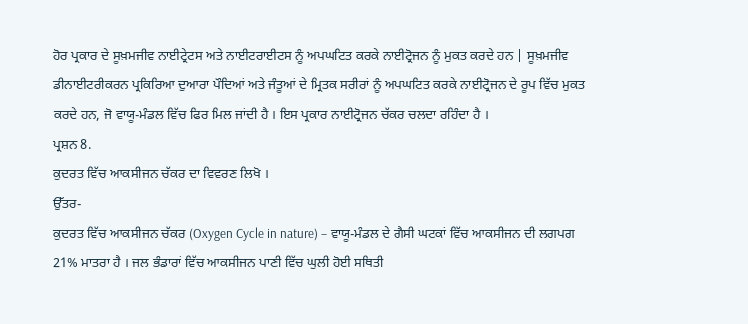ਹੋਰ ਪ੍ਰਕਾਰ ਦੇ ਸੂਖ਼ਮਜੀਵ ਨਾਈਟ੍ਰੇਟਸ ਅਤੇ ਨਾਈਟਰਾਈਟਸ ਨੂੰ ਅਪਘਟਿਤ ਕਰਕੇ ਨਾਈਟ੍ਰੋਜਨ ਨੂੰ ਮੁਕਤ ਕਰਦੇ ਹਨ | ਸੂਖ਼ਮਜੀਵ ਡੀਨਾਈਟਰੀਕਰਨ ਪ੍ਰਕਿਰਿਆ ਦੁਆਰਾ ਪੌਦਿਆਂ ਅਤੇ ਜੰਤੂਆਂ ਦੇ ਮ੍ਰਿਤਕ ਸਰੀਰਾਂ ਨੂੰ ਅਪਘਟਿਤ ਕਰਕੇ ਨਾਈਟ੍ਰੋਜਨ ਦੇ ਰੂਪ ਵਿੱਚ ਮੁਕਤ ਕਰਦੇ ਹਨ, ਜੋ ਵਾਯੂ-ਮੰਡਲ ਵਿੱਚ ਫਿਰ ਮਿਲ ਜਾਂਦੀ ਹੈ । ਇਸ ਪ੍ਰਕਾਰ ਨਾਈਟ੍ਰੋਜਨ ਚੱਕਰ ਚਲਦਾ ਰਹਿੰਦਾ ਹੈ ।
ਪ੍ਰਸ਼ਨ 8.
ਕੁਦਰਤ ਵਿੱਚ ਆਕਸੀਜਨ ਚੱਕਰ ਦਾ ਵਿਵਰਣ ਲਿਖੋ ।
ਉੱਤਰ-
ਕੁਦਰਤ ਵਿੱਚ ਆਕਸੀਜਨ ਚੱਕਰ (Oxygen Cycle in nature) – ਵਾਯੂ-ਮੰਡਲ ਦੇ ਗੈਸੀ ਘਟਕਾਂ ਵਿੱਚ ਆਕਸੀਜਨ ਦੀ ਲਗਪਗ 21% ਮਾਤਰਾ ਹੈ । ਜਲ ਭੰਡਾਰਾਂ ਵਿੱਚ ਆਕਸੀਜਨ ਪਾਣੀ ਵਿੱਚ ਘੁਲੀ ਹੋਈ ਸਥਿਤੀ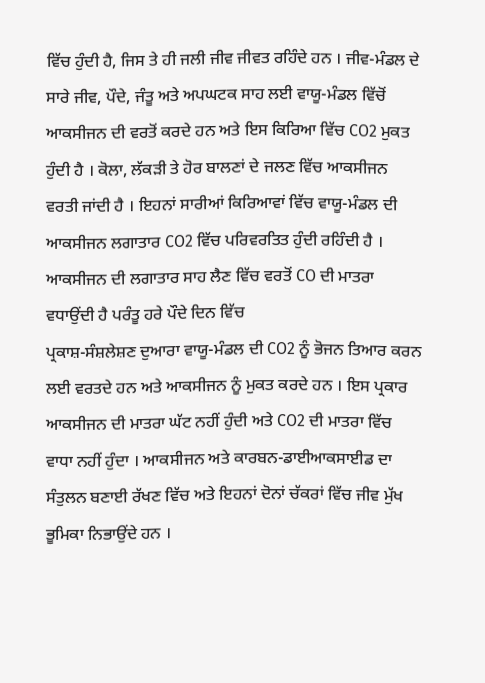ਵਿੱਚ ਹੁੰਦੀ ਹੈ, ਜਿਸ ਤੇ ਹੀ ਜਲੀ ਜੀਵ ਜੀਵਤ ਰਹਿੰਦੇ ਹਨ । ਜੀਵ-ਮੰਡਲ ਦੇ ਸਾਰੇ ਜੀਵ, ਪੌਦੇ, ਜੰਤੂ ਅਤੇ ਅਪਘਟਕ ਸਾਹ ਲਈ ਵਾਯੂ-ਮੰਡਲ ਵਿੱਚੋਂ ਆਕਸੀਜਨ ਦੀ ਵਰਤੋਂ ਕਰਦੇ ਹਨ ਅਤੇ ਇਸ ਕਿਰਿਆ ਵਿੱਚ CO2 ਮੁਕਤ ਹੁੰਦੀ ਹੈ । ਕੋਲਾ, ਲੱਕੜੀ ਤੇ ਹੋਰ ਬਾਲਣਾਂ ਦੇ ਜਲਣ ਵਿੱਚ ਆਕਸੀਜਨ ਵਰਤੀ ਜਾਂਦੀ ਹੈ । ਇਹਨਾਂ ਸਾਰੀਆਂ ਕਿਰਿਆਵਾਂ ਵਿੱਚ ਵਾਯੂ-ਮੰਡਲ ਦੀ ਆਕਸੀਜਨ ਲਗਾਤਾਰ CO2 ਵਿੱਚ ਪਰਿਵਰਤਿਤ ਹੁੰਦੀ ਰਹਿੰਦੀ ਹੈ ।
ਆਕਸੀਜਨ ਦੀ ਲਗਾਤਾਰ ਸਾਹ ਲੈਣ ਵਿੱਚ ਵਰਤੋਂ CO ਦੀ ਮਾਤਰਾ ਵਧਾਉਂਦੀ ਹੈ ਪਰੰਤੂ ਹਰੇ ਪੌਦੇ ਦਿਨ ਵਿੱਚ
ਪ੍ਰਕਾਸ਼-ਸੰਸ਼ਲੇਸ਼ਣ ਦੁਆਰਾ ਵਾਯੂ-ਮੰਡਲ ਦੀ CO2 ਨੂੰ ਭੋਜਨ ਤਿਆਰ ਕਰਨ ਲਈ ਵਰਤਦੇ ਹਨ ਅਤੇ ਆਕਸੀਜਨ ਨੂੰ ਮੁਕਤ ਕਰਦੇ ਹਨ । ਇਸ ਪ੍ਰਕਾਰ ਆਕਸੀਜਨ ਦੀ ਮਾਤਰਾ ਘੱਟ ਨਹੀਂ ਹੁੰਦੀ ਅਤੇ CO2 ਦੀ ਮਾਤਰਾ ਵਿੱਚ ਵਾਧਾ ਨਹੀਂ ਹੁੰਦਾ । ਆਕਸੀਜਨ ਅਤੇ ਕਾਰਬਨ-ਡਾਈਆਕਸਾਈਡ ਦਾ ਸੰਤੁਲਨ ਬਣਾਈ ਰੱਖਣ ਵਿੱਚ ਅਤੇ ਇਹਨਾਂ ਦੋਨਾਂ ਚੱਕਰਾਂ ਵਿੱਚ ਜੀਵ ਮੁੱਖ ਭੂਮਿਕਾ ਨਿਭਾਉਂਦੇ ਹਨ ।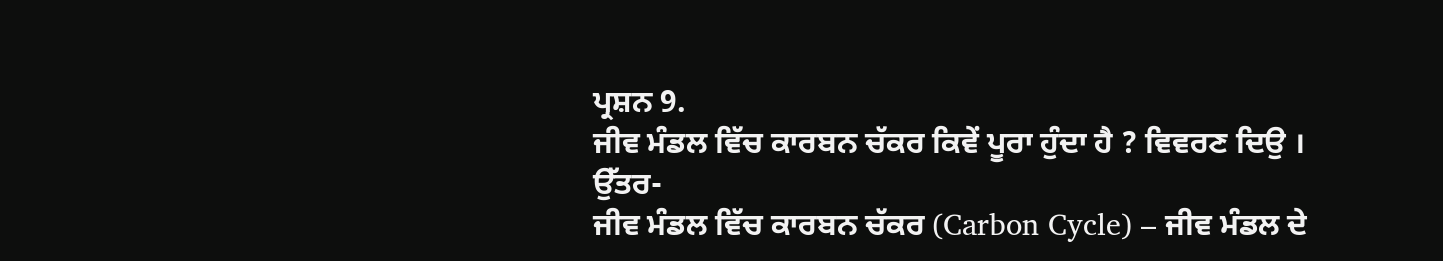ਪ੍ਰਸ਼ਨ 9.
ਜੀਵ ਮੰਡਲ ਵਿੱਚ ਕਾਰਬਨ ਚੱਕਰ ਕਿਵੇਂ ਪੂਰਾ ਹੁੰਦਾ ਹੈ ? ਵਿਵਰਣ ਦਿਉ ।
ਉੱਤਰ-
ਜੀਵ ਮੰਡਲ ਵਿੱਚ ਕਾਰਬਨ ਚੱਕਰ (Carbon Cycle) – ਜੀਵ ਮੰਡਲ ਦੇ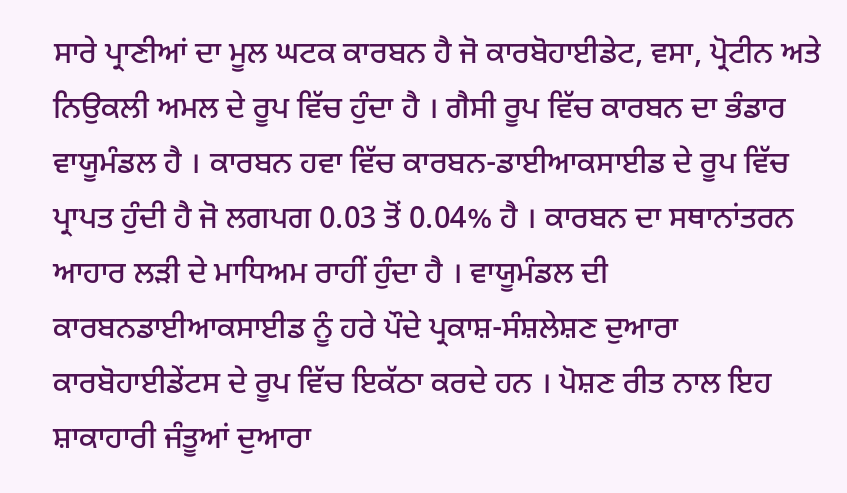ਸਾਰੇ ਪ੍ਰਾਣੀਆਂ ਦਾ ਮੂਲ ਘਟਕ ਕਾਰਬਨ ਹੈ ਜੋ ਕਾਰਬੋਹਾਈਡੇਟ, ਵਸਾ, ਪ੍ਰੋਟੀਨ ਅਤੇ ਨਿਉਕਲੀ ਅਮਲ ਦੇ ਰੂਪ ਵਿੱਚ ਹੁੰਦਾ ਹੈ । ਗੈਸੀ ਰੂਪ ਵਿੱਚ ਕਾਰਬਨ ਦਾ ਭੰਡਾਰ ਵਾਯੂਮੰਡਲ ਹੈ । ਕਾਰਬਨ ਹਵਾ ਵਿੱਚ ਕਾਰਬਨ-ਡਾਈਆਕਸਾਈਡ ਦੇ ਰੂਪ ਵਿੱਚ ਪ੍ਰਾਪਤ ਹੁੰਦੀ ਹੈ ਜੋ ਲਗਪਗ 0.03 ਤੋਂ 0.04% ਹੈ । ਕਾਰਬਨ ਦਾ ਸਥਾਨਾਂਤਰਨ ਆਹਾਰ ਲੜੀ ਦੇ ਮਾਧਿਅਮ ਰਾਹੀਂ ਹੁੰਦਾ ਹੈ । ਵਾਯੂਮੰਡਲ ਦੀ ਕਾਰਬਨਡਾਈਆਕਸਾਈਡ ਨੂੰ ਹਰੇ ਪੌਦੇ ਪ੍ਰਕਾਸ਼-ਸੰਸ਼ਲੇਸ਼ਣ ਦੁਆਰਾ ਕਾਰਬੋਹਾਈਡੇਂਟਸ ਦੇ ਰੂਪ ਵਿੱਚ ਇਕੱਠਾ ਕਰਦੇ ਹਨ । ਪੋਸ਼ਣ ਰੀਤ ਨਾਲ ਇਹ ਸ਼ਾਕਾਹਾਰੀ ਜੰਤੂਆਂ ਦੁਆਰਾ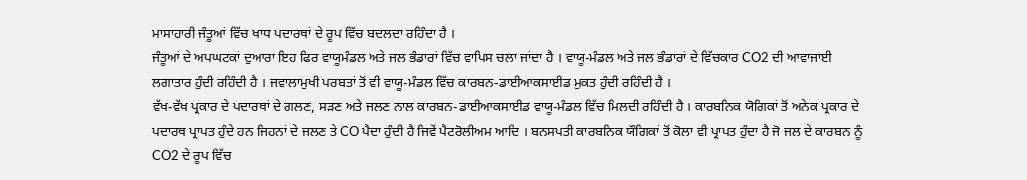ਮਾਸਾਹਾਰੀ ਜੰਤੂਆਂ ਵਿੱਚ ਖਾਧ ਪਦਾਰਥਾਂ ਦੇ ਰੂਪ ਵਿੱਚ ਬਦਲਦਾ ਰਹਿੰਦਾ ਹੈ ।
ਜੰਤੂਆਂ ਦੇ ਅਪਘਟਕਾਂ ਦੁਆਰਾ ਇਹ ਫਿਰ ਵਾਯੂਮੰਡਲ ਅਤੇ ਜਲ ਭੰਡਾਰਾਂ ਵਿੱਚ ਵਾਪਿਸ ਚਲਾ ਜਾਂਦਾ ਹੈ । ਵਾਯੂ-ਮੰਡਲ ਅਤੇ ਜਲ ਭੰਡਾਰਾਂ ਦੇ ਵਿੱਚਕਾਰ CO2 ਦੀ ਆਵਾਜਾਈ ਲਗਾਤਾਰ ਹੁੰਦੀ ਰਹਿੰਦੀ ਹੈ । ਜਵਾਲਾਮੁਖੀ ਪਰਬਤਾਂ ਤੋਂ ਵੀ ਵਾਯੂ-ਮੰਡਲ ਵਿੱਚ ਕਾਰਬਨ-ਡਾਈਆਕਸਾਈਡ ਮੁਕਤ ਹੁੰਦੀ ਰਹਿੰਦੀ ਹੈ ।
ਵੱਖ-ਵੱਖ ਪ੍ਰਕਾਰ ਦੇ ਪਦਾਰਥਾਂ ਦੇ ਗਲਣ, ਸੜਣ ਅਤੇ ਜਲਣ ਨਾਲ ਕਾਰਬਨ-ਡਾਈਆਕਸਾਈਡ ਵਾਯੂ-ਮੰਡਲ ਵਿੱਚ ਮਿਲਦੀ ਰਹਿੰਦੀ ਹੈ । ਕਾਰਬਨਿਕ ਯੋਗਿਕਾਂ ਤੋਂ ਅਨੇਕ ਪ੍ਰਕਾਰ ਦੇ ਪਦਾਰਥ ਪ੍ਰਾਪਤ ਹੁੰਦੇ ਹਨ ਜਿਹਨਾਂ ਦੇ ਜਲਣ ਤੇ CO ਪੈਦਾ ਹੁੰਦੀ ਹੈ ਜਿਵੇਂ ਪੈਟਰੋਲੀਅਮ ਆਦਿ । ਬਨਸਪਤੀ ਕਾਰਬਨਿਕ ਯੌਗਿਕਾਂ ਤੋਂ ਕੋਲਾ ਵੀ ਪ੍ਰਾਪਤ ਹੁੰਦਾ ਹੈ ਜੋ ਜਲ ਦੇ ਕਾਰਬਨ ਨੂੰ CO2 ਦੇ ਰੂਪ ਵਿੱਚ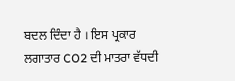ਬਦਲ ਦਿੰਦਾ ਹੈ । ਇਸ ਪ੍ਰਕਾਰ ਲਗਾਤਾਰ CO2 ਦੀ ਮਾਤਰਾ ਵੱਧਦੀ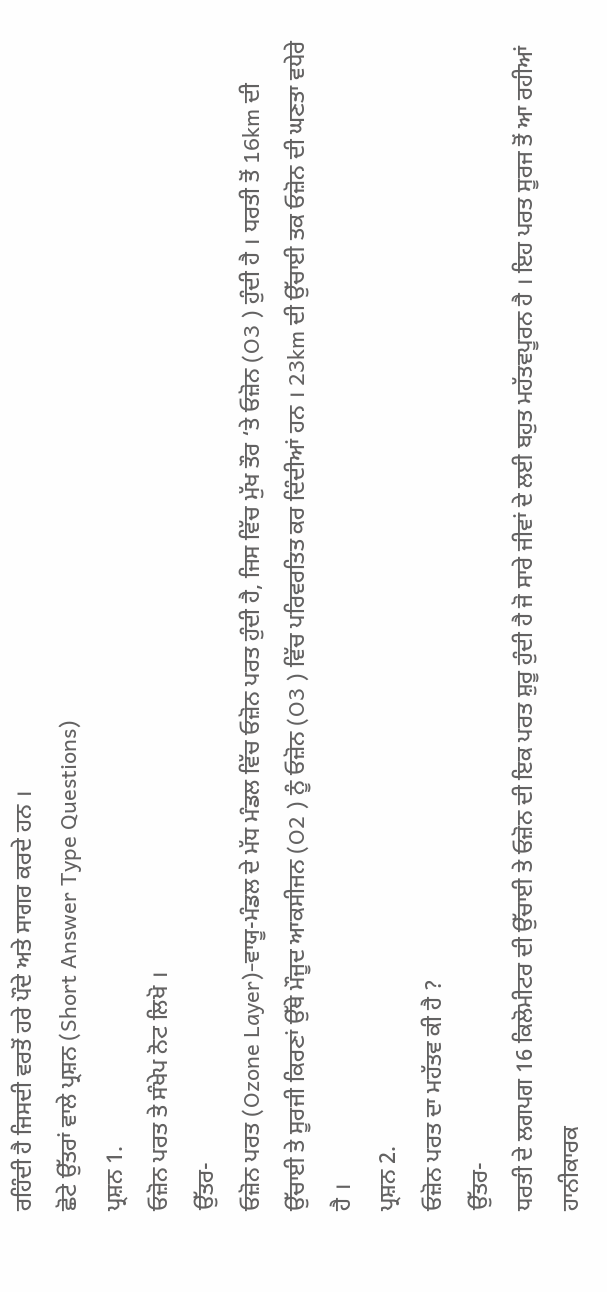ਰਹਿੰਦੀ ਹੈ ਜਿਸਦੀ ਵਰਤੋਂ ਹਰੇ ਪੌਦੇ ਅਤੇ ਸਾਗਰ ਕਰਦੇ ਹਨ ।
ਛੋਟੇ ਉੱਤਰਾਂ ਵਾਲੇ ਪ੍ਰਸ਼ਨ (Short Answer Type Questions)
ਪ੍ਰਸ਼ਨ 1.
ਓਜ਼ੋਨ ਪਰਤ ਤੇ ਸੰਖੇਪ ਨੋਟ ਲਿਖੋ ।
ਉੱਤਰ-
ਓਜ਼ੋਨ ਪਰਤ (Ozone Layer)-ਵਾਯੂ-ਮੰਡਲ ਦੇ ਮੱਧ ਮੰਡਲ ਵਿੱਚ ਓਜ਼ੋਨ ਪਰਤ ਹੁੰਦੀ ਹੈ, ਜਿਸ ਵਿੱਚ ਮੁੱਖ ਤੌਰ ‘ਤੇ ਓਜ਼ੋਨ (O3 ) ਹੁੰਦੀ ਹੈ । ਧਰਤੀ ਤੋਂ 16km ਦੀ ਉੱਚਾਈ ਤੇ ਸੂਰਜੀ ਕਿਰਣਾਂ ਉੱਥੇ ਮੌਜੂਦ ਆਕਸੀਜਨ (O2 ) ਨੂੰ ਓਜ਼ੋਨ (O3 ) ਵਿੱਚ ਪਰਿਵਰਤਿਤ ਕਰ ਦਿੰਦੀਆਂ ਹਨ । 23km ਦੀ ਉੱਚਾਈ ਤਕ ਓਜ਼ੋਨ ਦੀ ਘਣਤਾ ਵਧੇਰੇ ਹੈ ।
ਪ੍ਰਸ਼ਨ 2.
ਓਜ਼ੋਨ ਪਰਤ ਦਾ ਮਹੱਤਵ ਕੀ ਹੈ ?
ਉੱਤਰ-
ਧਰਤੀ ਦੇ ਲਗਪਗ 16 ਕਿਲੋਮੀਟਰ ਦੀ ਉੱਚਾਈ ਤੇ ਓਜ਼ੋਨ ਦੀ ਇਕ ਪਰਤ ਸ਼ੁਰੂ ਹੁੰਦੀ ਹੈ ਜੋ ਸਾਰੇ ਜੀਵਾਂ ਦੇ ਲਈ ਬਹੁਤ ਮਹੱਤਵਪੂਰਨ ਹੈ । ਇਹ ਪਰਤ ਸੂਰਜ ਤੋਂ ਆ ਰਹੀਆਂ ਹਾਨੀਕਾਰਕ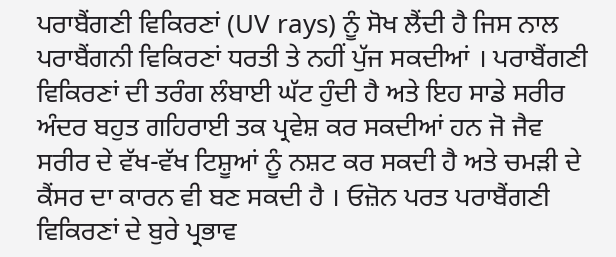ਪਰਾਬੈਂਗਣੀ ਵਿਕਿਰਣਾਂ (UV rays) ਨੂੰ ਸੋਖ ਲੈਂਦੀ ਹੈ ਜਿਸ ਨਾਲ ਪਰਾਬੈਂਗਨੀ ਵਿਕਿਰਣਾਂ ਧਰਤੀ ਤੇ ਨਹੀਂ ਪੁੱਜ ਸਕਦੀਆਂ । ਪਰਾਬੈਂਗਣੀ ਵਿਕਿਰਣਾਂ ਦੀ ਤਰੰਗ ਲੰਬਾਈ ਘੱਟ ਹੁੰਦੀ ਹੈ ਅਤੇ ਇਹ ਸਾਡੇ ਸਰੀਰ ਅੰਦਰ ਬਹੁਤ ਗਹਿਰਾਈ ਤਕ ਪ੍ਰਵੇਸ਼ ਕਰ ਸਕਦੀਆਂ ਹਨ ਜੋ ਜੈਵ ਸਰੀਰ ਦੇ ਵੱਖ-ਵੱਖ ਟਿਸ਼ੂਆਂ ਨੂੰ ਨਸ਼ਟ ਕਰ ਸਕਦੀ ਹੈ ਅਤੇ ਚਮੜੀ ਦੇ ਕੈਂਸਰ ਦਾ ਕਾਰਨ ਵੀ ਬਣ ਸਕਦੀ ਹੈ । ਓਜ਼ੋਨ ਪਰਤ ਪਰਾਬੈਂਗਣੀ ਵਿਕਿਰਣਾਂ ਦੇ ਬੁਰੇ ਪ੍ਰਭਾਵ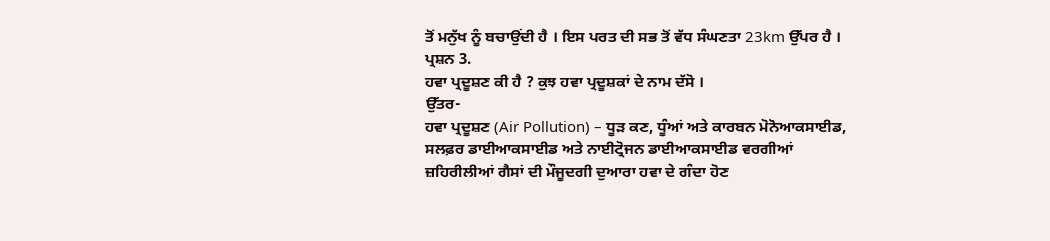ਤੋਂ ਮਨੁੱਖ ਨੂੰ ਬਚਾਉਂਦੀ ਹੈ । ਇਸ ਪਰਤ ਦੀ ਸਭ ਤੋਂ ਵੱਧ ਸੰਘਣਤਾ 23km ਉੱਪਰ ਹੈ ।
ਪ੍ਰਸ਼ਨ 3.
ਹਵਾ ਪ੍ਰਦੂਸ਼ਣ ਕੀ ਹੈ ? ਕੁਝ ਹਵਾ ਪ੍ਰਦੂਸ਼ਕਾਂ ਦੇ ਨਾਮ ਦੱਸੋ ।
ਉੱਤਰ-
ਹਵਾ ਪ੍ਰਦੂਸ਼ਣ (Air Pollution) – ਧੂੜ ਕਣ, ਧੂੰਆਂ ਅਤੇ ਕਾਰਬਨ ਮੋਨੋਆਕਸਾਈਡ, ਸਲਫ਼ਰ ਡਾਈਆਕਸਾਈਡ ਅਤੇ ਨਾਈਟ੍ਰੋਜਨ ਡਾਈਆਕਸਾਈਡ ਵਰਗੀਆਂ ਜ਼ਹਿਰੀਲੀਆਂ ਗੈਸਾਂ ਦੀ ਮੌਜੂਦਗੀ ਦੁਆਰਾ ਹਵਾ ਦੇ ਗੰਦਾ ਹੋਣ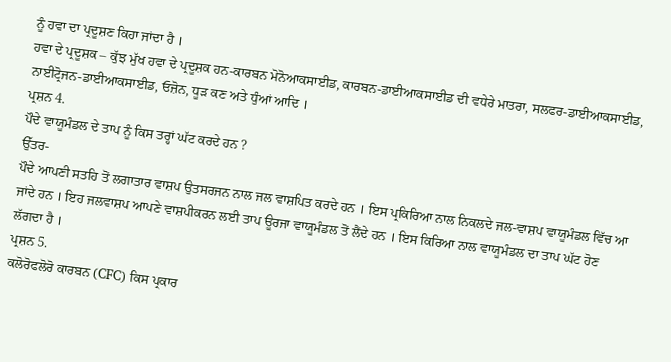ਨੂੰ ਹਵਾ ਦਾ ਪ੍ਰਦੂਸ਼ਣ ਕਿਹਾ ਜਾਂਦਾ ਹੈ ।
ਹਵਾ ਦੇ ਪ੍ਰਦੂਸ਼ਕ – ਕੁੱਝ ਮੁੱਖ ਹਵਾ ਦੇ ਪ੍ਰਦੂਸ਼ਕ ਹਨ-ਕਾਰਬਨ ਮੋਨੋਆਕਸਾਈਡ, ਕਾਰਬਨ-ਡਾਈਆਕਸਾਈਡ ਦੀ ਵਧੇਰੇ ਮਾਤਰਾ, ਸਲਫਰ-ਡਾਈਆਕਸਾਈਡ, ਨਾਈਟ੍ਰੋਜਨ-ਡਾਈਆਕਸਾਈਡ, ਓਜ਼ੋਨ, ਧੂੜ ਕਣ ਅਤੇ ਧੁੰਆਂ ਆਦਿ ।
ਪ੍ਰਸ਼ਨ 4.
ਪੌਦੇ ਵਾਯੂਮੰਡਲ ਦੇ ਤਾਪ ਨੂੰ ਕਿਸ ਤਰ੍ਹਾਂ ਘੱਟ ਕਰਦੇ ਹਨ ?
ਉੱਤਰ-
ਪੌਦੇ ਆਪਣੀ ਸਤਹਿ ਤੋਂ ਲਗਾਤਾਰ ਵਾਸ਼ਪ ਉਤਸਰਜਨ ਨਾਲ ਜਲ ਵਾਸ਼ਪਿਤ ਕਰਦੇ ਹਨ । ਇਸ ਪ੍ਰਕਿਰਿਆ ਨਾਲ ਨਿਕਲਦੇ ਜਲ-ਵਾਸ਼ਪ ਵਾਯੂਮੰਡਲ ਵਿੱਚ ਆ ਜਾਂਦੇ ਹਨ । ਇਹ ਜਲਵਾਸ਼ਪ ਆਪਣੇ ਵਾਸ਼ਪੀਕਰਨ ਲਈ ਤਾਪ ਊਰਜਾ ਵਾਯੂਮੰਡਲ ਤੋਂ ਲੈਂਦੇ ਹਨ । ਇਸ ਕਿਰਿਆ ਨਾਲ ਵਾਯੂਮੰਡਲ ਦਾ ਤਾਪ ਘੱਟ ਹੋਣ ਲੱਗਦਾ ਹੈ ।
ਪ੍ਰਸ਼ਨ 5.
ਕਲੋਰੋਫਲੋਰੋ ਕਾਰਬਨ (CFC) ਕਿਸ ਪ੍ਰਕਾਰ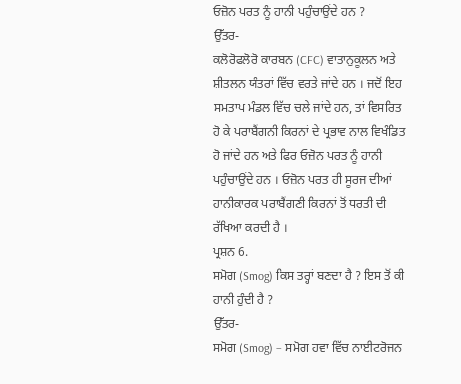ਓਜ਼ੋਨ ਪਰਤ ਨੂੰ ਹਾਨੀ ਪਹੁੰਚਾਉਂਦੇ ਹਨ ?
ਉੱਤਰ-
ਕਲੋਰੋਫਲੋਰੋ ਕਾਰਬਨ (CFC) ਵਾਤਾਨੁਕੂਲਨ ਅਤੇ ਸ਼ੀਤਲਨ ਯੰਤਰਾਂ ਵਿੱਚ ਵਰਤੇ ਜਾਂਦੇ ਹਨ । ਜਦੋਂ ਇਹ ਸਮਤਾਪ ਮੰਡਲ ਵਿੱਚ ਚਲੇ ਜਾਂਦੇ ਹਨ, ਤਾਂ ਵਿਸਰਿਤ ਹੋ ਕੇ ਪਰਾਬੈਂਗਨੀ ਕਿਰਨਾਂ ਦੇ ਪ੍ਰਭਾਵ ਨਾਲ ਵਿਖੰਡਿਤ ਹੋ ਜਾਂਦੇ ਹਨ ਅਤੇ ਫਿਰ ਓਜ਼ੋਨ ਪਰਤ ਨੂੰ ਹਾਨੀ ਪਹੁੰਚਾਉਂਦੇ ਹਨ । ਓਜ਼ੋਨ ਪਰਤ ਹੀ ਸੂਰਜ ਦੀਆਂ ਹਾਨੀਕਾਰਕ ਪਰਾਬੈਂਗਣੀ ਕਿਰਨਾਂ ਤੋਂ ਧਰਤੀ ਦੀ ਰੱਖਿਆ ਕਰਦੀ ਹੈ ।
ਪ੍ਰਸ਼ਨ 6.
ਸਮੋਗ (Smog) ਕਿਸ ਤਰ੍ਹਾਂ ਬਣਦਾ ਹੈ ? ਇਸ ਤੋਂ ਕੀ ਹਾਨੀ ਹੁੰਦੀ ਹੈ ?
ਉੱਤਰ-
ਸਮੋਗ (Smog) – ਸਮੋਗ ਹਵਾ ਵਿੱਚ ਨਾਈਟਰੋਜਨ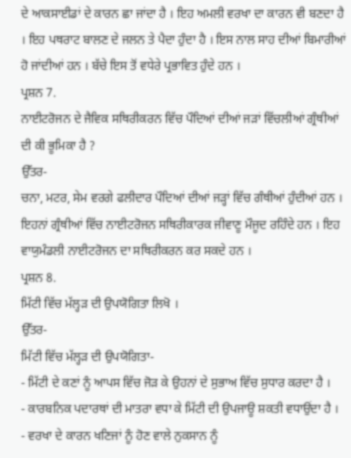ਦੇ ਆਕਸਾਈਡਾਂ ਦੇ ਕਾਰਨ ਛਾ ਜਾਂਦਾ ਹੈ । ਇਹ ਅਮਲੀ ਵਰਖਾ ਦਾ ਕਾਰਨ ਵੀ ਬਣਦਾ ਹੈ । ਇਹ ਪਥਰਾਟ ਬਾਲਣ ਦੇ ਜਲਨ ਤੇ ਪੈਦਾ ਹੁੰਦਾ ਹੈ । ਇਸ ਨਾਲ ਸਾਹ ਦੀਆਂ ਬਿਮਾਰੀਆਂ ਹੋ ਜਾਂਦੀਆਂ ਹਨ । ਬੱਚੇ ਇਸ ਤੋਂ ਵਧੇਰੇ ਪ੍ਰਭਾਵਿਤ ਹੁੰਦੇ ਹਨ ।
ਪ੍ਰਸ਼ਨ 7.
ਨਾਈਟਰੋਜਨ ਦੇ ਜੈਵਿਕ ਸਥਿਰੀਕਰਨ ਵਿੱਚ ਪੌਦਿਆਂ ਦੀਆਂ ਜੜਾਂ ਵਿੱਚਲੀਆਂ ਗ੍ਰੰਥੀਆਂ ਦੀ ਕੀ ਭੂਮਿਕਾ ਹੈ ?
ਉੱਤਰ-
ਚਨਾ, ਮਟਰ, ਸੇਮ ਵਰਗੇ ਫਲੀਦਾਰ ਪੌਦਿਆਂ ਦੀਆਂ ਜੜ੍ਹਾਂ ਵਿੱਚ ਗੰਥੀਆਂ ਹੁੰਦੀਆਂ ਹਨ । ਇਹਨਾਂ ਗ੍ਰੰਥੀਆਂ ਵਿੱਚ ਨਾਈਟਰੋਜਨ ਸਥਿਰੀਕਾਰਕ ਜੀਵਾਣੂ ਮੌਜੂਦ ਰਹਿੰਦੇ ਹਨ । ਇਹ ਵਾਯੁਮੰਡਲੀ ਨਾਈਟਰੋਜਨ ਦਾ ਸਥਿਰੀਕਰਨ ਕਰ ਸਕਦੇ ਹਨ ।
ਪ੍ਰਸ਼ਨ 8.
ਮਿੱਟੀ ਵਿੱਚ ਮੱਲ੍ਹੜ ਦੀ ਉਪਯੋਗਿਤਾ ਲਿਖੋ ।
ਉੱਤਰ-
ਮਿੱਟੀ ਵਿੱਚ ਮੱਲ੍ਹੜ ਦੀ ਉਪਯੋਗਿਤਾ-
- ਮਿੱਟੀ ਦੇ ਕਣਾਂ ਨੂੰ ਆਪਸ ਵਿੱਚ ਜੋੜ ਕੇ ਉਹਨਾਂ ਦੇ ਸੁਭਾਅ ਵਿੱਚ ਸੁਧਾਰ ਕਰਦਾ ਹੈ ।
- ਕਾਰਬਨਿਕ ਪਦਾਰਥਾਂ ਦੀ ਮਾਤਰਾ ਵਧਾ ਕੇ ਮਿੱਟੀ ਦੀ ਉਪਜਾਊ ਸ਼ਕਤੀ ਵਧਾਉਂਦਾ ਹੈ ।
- ਵਰਖਾ ਦੇ ਕਾਰਨ ਖਣਿਜਾਂ ਨੂੰ ਹੋਣ ਵਾਲੇ ਨੁਕਸਾਨ ਨੂੰ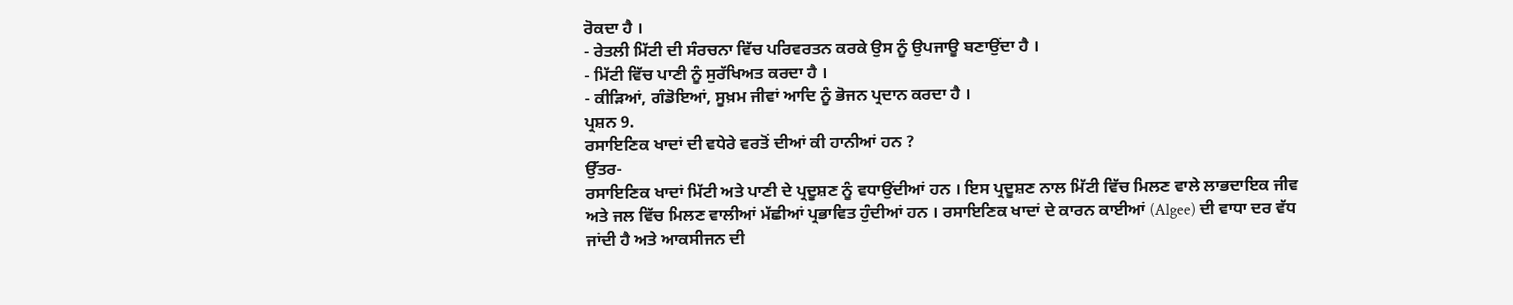ਰੋਕਦਾ ਹੈ ।
- ਰੇਤਲੀ ਮਿੱਟੀ ਦੀ ਸੰਰਚਨਾ ਵਿੱਚ ਪਰਿਵਰਤਨ ਕਰਕੇ ਉਸ ਨੂੰ ਉਪਜਾਊ ਬਣਾਉਂਦਾ ਹੈ ।
- ਮਿੱਟੀ ਵਿੱਚ ਪਾਣੀ ਨੂੰ ਸੁਰੱਖਿਅਤ ਕਰਦਾ ਹੈ ।
- ਕੀੜਿਆਂ, ਗੰਡੋਇਆਂ, ਸੂਖ਼ਮ ਜੀਵਾਂ ਆਦਿ ਨੂੰ ਭੋਜਨ ਪ੍ਰਦਾਨ ਕਰਦਾ ਹੈ ।
ਪ੍ਰਸ਼ਨ 9.
ਰਸਾਇਣਿਕ ਖਾਦਾਂ ਦੀ ਵਧੇਰੇ ਵਰਤੋਂ ਦੀਆਂ ਕੀ ਹਾਨੀਆਂ ਹਨ ?
ਉੱਤਰ-
ਰਸਾਇਣਿਕ ਖਾਦਾਂ ਮਿੱਟੀ ਅਤੇ ਪਾਣੀ ਦੇ ਪ੍ਰਦੂਸ਼ਣ ਨੂੰ ਵਧਾਉਂਦੀਆਂ ਹਨ । ਇਸ ਪ੍ਰਦੂਸ਼ਣ ਨਾਲ ਮਿੱਟੀ ਵਿੱਚ ਮਿਲਣ ਵਾਲੇ ਲਾਭਦਾਇਕ ਜੀਵ ਅਤੇ ਜਲ ਵਿੱਚ ਮਿਲਣ ਵਾਲੀਆਂ ਮੱਛੀਆਂ ਪ੍ਰਭਾਵਿਤ ਹੁੰਦੀਆਂ ਹਨ । ਰਸਾਇਣਿਕ ਖਾਦਾਂ ਦੇ ਕਾਰਨ ਕਾਈਆਂ (Algee) ਦੀ ਵਾਧਾ ਦਰ ਵੱਧ ਜਾਂਦੀ ਹੈ ਅਤੇ ਆਕਸੀਜਨ ਦੀ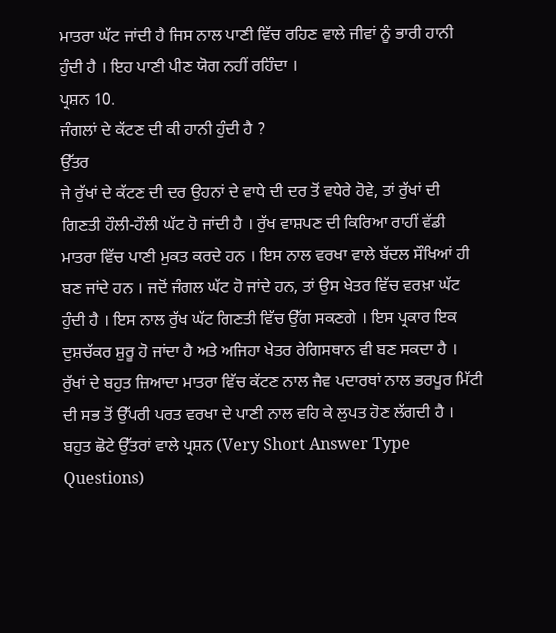ਮਾਤਰਾ ਘੱਟ ਜਾਂਦੀ ਹੈ ਜਿਸ ਨਾਲ ਪਾਣੀ ਵਿੱਚ ਰਹਿਣ ਵਾਲੇ ਜੀਵਾਂ ਨੂੰ ਭਾਰੀ ਹਾਨੀ ਹੁੰਦੀ ਹੈ । ਇਹ ਪਾਣੀ ਪੀਣ ਯੋਗ ਨਹੀਂ ਰਹਿੰਦਾ ।
ਪ੍ਰਸ਼ਨ 10.
ਜੰਗਲਾਂ ਦੇ ਕੱਟਣ ਦੀ ਕੀ ਹਾਨੀ ਹੁੰਦੀ ਹੈ ?
ਉੱਤਰ
ਜੇ ਰੁੱਖਾਂ ਦੇ ਕੱਟਣ ਦੀ ਦਰ ਉਹਨਾਂ ਦੇ ਵਾਧੇ ਦੀ ਦਰ ਤੋਂ ਵਧੇਰੇ ਹੋਵੇ, ਤਾਂ ਰੁੱਖਾਂ ਦੀ ਗਿਣਤੀ ਹੌਲੀ-ਹੌਲੀ ਘੱਟ ਹੋ ਜਾਂਦੀ ਹੈ । ਰੁੱਖ ਵਾਸ਼ਪਣ ਦੀ ਕਿਰਿਆ ਰਾਹੀਂ ਵੱਡੀ ਮਾਤਰਾ ਵਿੱਚ ਪਾਣੀ ਮੁਕਤ ਕਰਦੇ ਹਨ । ਇਸ ਨਾਲ ਵਰਖਾ ਵਾਲੇ ਬੱਦਲ ਸੌਖਿਆਂ ਹੀ ਬਣ ਜਾਂਦੇ ਹਨ । ਜਦੋਂ ਜੰਗਲ ਘੱਟ ਹੋ ਜਾਂਦੇ ਹਨ, ਤਾਂ ਉਸ ਖੇਤਰ ਵਿੱਚ ਵਰਖ਼ਾ ਘੱਟ ਹੁੰਦੀ ਹੈ । ਇਸ ਨਾਲ ਰੁੱਖ ਘੱਟ ਗਿਣਤੀ ਵਿੱਚ ਉੱਗ ਸਕਣਗੇ । ਇਸ ਪ੍ਰਕਾਰ ਇਕ ਦੁਸ਼ਚੱਕਰ ਸ਼ੁਰੂ ਹੋ ਜਾਂਦਾ ਹੈ ਅਤੇ ਅਜਿਹਾ ਖੇਤਰ ਰੇਗਿਸਥਾਨ ਵੀ ਬਣ ਸਕਦਾ ਹੈ । ਰੁੱਖਾਂ ਦੇ ਬਹੁਤ ਜ਼ਿਆਦਾ ਮਾਤਰਾ ਵਿੱਚ ਕੱਟਣ ਨਾਲ ਜੈਵ ਪਦਾਰਥਾਂ ਨਾਲ ਭਰਪੂਰ ਮਿੱਟੀ ਦੀ ਸਭ ਤੋਂ ਉੱਪਰੀ ਪਰਤ ਵਰਖਾ ਦੇ ਪਾਣੀ ਨਾਲ ਵਹਿ ਕੇ ਲੁਪਤ ਹੋਣ ਲੱਗਦੀ ਹੈ ।
ਬਹੁਤ ਛੋਟੇ ਉੱਤਰਾਂ ਵਾਲੇ ਪ੍ਰਸ਼ਨ (Very Short Answer Type Questions)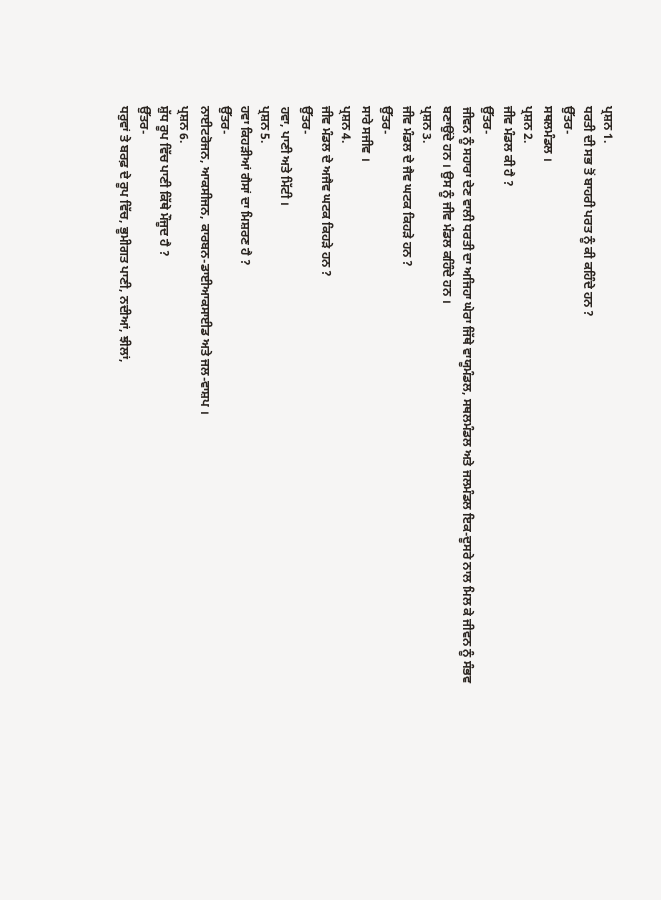ਪ੍ਰਸ਼ਨ 1.
ਧਰਤੀ ਦੀ ਸਭ ਤੋਂ ਬਾਹਰੀ ਪਰਤ ਨੂੰ ਕੀ ਕਹਿੰਦੇ ਹਨ ?
ਉੱਤਰ-
ਸਥਲਮੰਡਲ ।
ਪ੍ਰਸ਼ਨ 2.
ਜੀਵ ਮੰਡਲ ਕੀ ਹੈ ?
ਉੱਤਰ-
ਜੀਵਨ ਨੂੰ ਸਹਾਰਾ ਦੇਣ ਵਾਲੀ ਧਰਤੀ ਦਾ ਅਜਿਹਾ ਘੇਰਾ ਜਿੱਥੇ ਵਾਯੂਮੰਡਲ, ਸਥਲਮੰਡਲ ਅਤੇ ਜਲਮੰਡਲ ਇਕ-ਦੂਸਰੇ ਨਾਲ ਮਿਲ ਕੇ ਜੀਵਨ ਨੂੰ ਸੰਭਵ ਬਣਾਉਂਦੇ ਹਨ । ਉਸ ਨੂੰ ਜੀਵ ਮੰਡਲ ਕਹਿੰਦੇ ਹਨ ।
ਪ੍ਰਸ਼ਨ 3.
ਜੀਵ ਮੰਡਲ ਦੇ ਜੈਵ ਘਟਕ ਕਿਹੜੇ ਹਨ ?
ਉੱਤਰ-
ਸਾਰੇ ਸਜੀਵ ।
ਪ੍ਰਸ਼ਨ 4.
ਜੀਵ ਮੰਡਲ ਦੇ ਅਜੈਵ ਘਟਕ ਕਿਹੜੇ ਹਨ ?
ਉੱਤਰ-
ਹਵਾ, ਪਾਣੀ ਅਤੇ ਮਿੱਟੀ ।
ਪ੍ਰਸ਼ਨ 5.
ਹਵਾ ਕਿਹੜੀਆਂ ਗੈਸਾਂ ਦਾ ਮਿਸ਼ਰਣ ਹੈ ?
ਉੱਤਰ-
ਨਾਈਟਰੋਜਨ, ਆਕਸੀਜਨ, ਕਾਰਬਨ-ਡਾਈਆਕਸਾਈਡ ਅਤੇ ਜਲ-ਵਾਸ਼ਪ ।
ਪ੍ਰਸ਼ਨ 6.
ਸ਼ੁੱਧ ਰੂਪ ਵਿੱਚ ਪਾਣੀ ਕਿੱਥੇ ਮੌਜੂਦ ਹੈ ?
ਉੱਤਰ-
ਧਰੁਵਾਂ ਤੇ ਬਰਫ਼ ਦੇ ਰੂਪ ਵਿੱਚ, ਭੂਮੀਗਤ ਪਾਣੀ, ਨਦੀਆਂ, ਝੀਲਾਂ,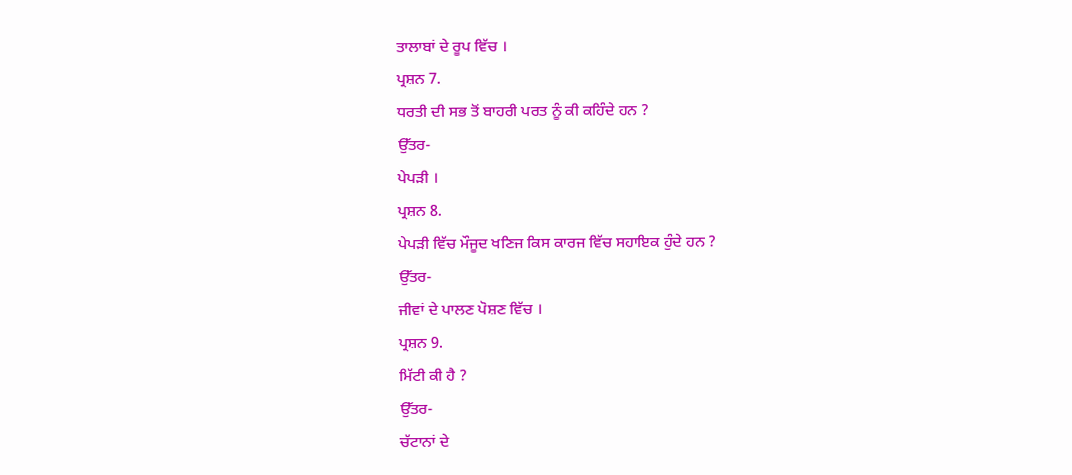ਤਾਲਾਬਾਂ ਦੇ ਰੂਪ ਵਿੱਚ ।
ਪ੍ਰਸ਼ਨ 7.
ਧਰਤੀ ਦੀ ਸਭ ਤੋਂ ਬਾਹਰੀ ਪਰਤ ਨੂੰ ਕੀ ਕਹਿੰਦੇ ਹਨ ?
ਉੱਤਰ-
ਪੇਪੜੀ ।
ਪ੍ਰਸ਼ਨ 8.
ਪੇਪੜੀ ਵਿੱਚ ਮੌਜੂਦ ਖਣਿਜ ਕਿਸ ਕਾਰਜ ਵਿੱਚ ਸਹਾਇਕ ਹੁੰਦੇ ਹਨ ?
ਉੱਤਰ-
ਜੀਵਾਂ ਦੇ ਪਾਲਣ ਪੋਸ਼ਣ ਵਿੱਚ ।
ਪ੍ਰਸ਼ਨ 9.
ਮਿੱਟੀ ਕੀ ਹੈ ?
ਉੱਤਰ-
ਚੱਟਾਨਾਂ ਦੇ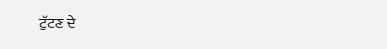ਟੁੱਟਣ ਦੇ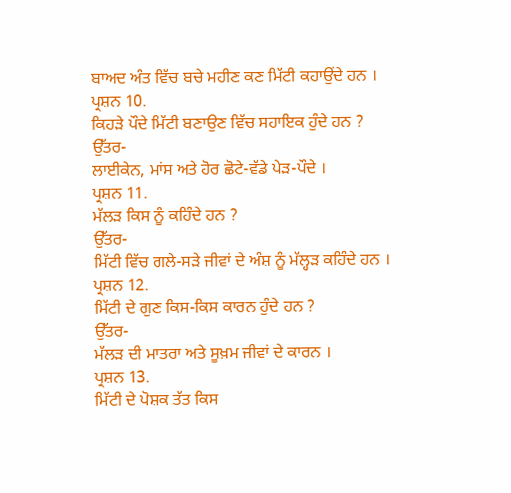ਬਾਅਦ ਅੰਤ ਵਿੱਚ ਬਚੇ ਮਹੀਣ ਕਣ ਮਿੱਟੀ ਕਹਾਉਂਦੇ ਹਨ ।
ਪ੍ਰਸ਼ਨ 10.
ਕਿਹੜੇ ਪੌਦੇ ਮਿੱਟੀ ਬਣਾਉਣ ਵਿੱਚ ਸਹਾਇਕ ਹੁੰਦੇ ਹਨ ?
ਉੱਤਰ-
ਲਾਈਕੇਨ, ਮਾਂਸ ਅਤੇ ਹੋਰ ਛੋਟੇ-ਵੱਡੇ ਪੇੜ-ਪੌਦੇ ।
ਪ੍ਰਸ਼ਨ 11.
ਮੱਲੜ ਕਿਸ ਨੂੰ ਕਹਿੰਦੇ ਹਨ ?
ਉੱਤਰ-
ਮਿੱਟੀ ਵਿੱਚ ਗਲੇ-ਸੜੇ ਜੀਵਾਂ ਦੇ ਅੰਸ਼ ਨੂੰ ਮੱਲ੍ਹੜ ਕਹਿੰਦੇ ਹਨ ।
ਪ੍ਰਸ਼ਨ 12.
ਮਿੱਟੀ ਦੇ ਗੁਣ ਕਿਸ-ਕਿਸ ਕਾਰਨ ਹੁੰਦੇ ਹਨ ?
ਉੱਤਰ-
ਮੱਲੜ ਦੀ ਮਾਤਰਾ ਅਤੇ ਸੂਖ਼ਮ ਜੀਵਾਂ ਦੇ ਕਾਰਨ ।
ਪ੍ਰਸ਼ਨ 13.
ਮਿੱਟੀ ਦੇ ਪੋਸ਼ਕ ਤੱਤ ਕਿਸ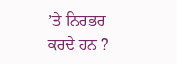’ਤੇ ਨਿਰਭਰ ਕਰਦੇ ਹਨ ?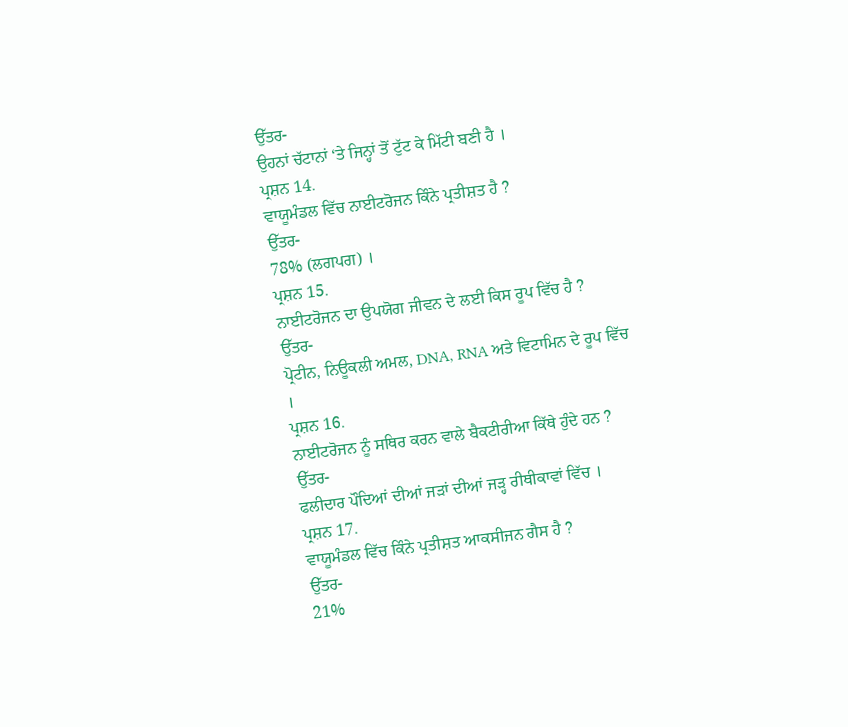ਉੱਤਰ-
ਉਹਨਾਂ ਚੱਟਾਨਾਂ ‘ਤੇ ਜਿਨ੍ਹਾਂ ਤੋਂ ਟੁੱਟ ਕੇ ਮਿੱਟੀ ਬਣੀ ਹੈ ।
ਪ੍ਰਸ਼ਨ 14.
ਵਾਯੂਮੰਡਲ ਵਿੱਚ ਨਾਈਟਰੋਜਨ ਕਿੰਨੇ ਪ੍ਰਤੀਸ਼ਤ ਹੈ ?
ਉੱਤਰ-
78% (ਲਗਪਗ) ।
ਪ੍ਰਸ਼ਨ 15.
ਨਾਈਟਰੋਜਨ ਦਾ ਉਪਯੋਗ ਜੀਵਨ ਦੇ ਲਈ ਕਿਸ ਰੂਪ ਵਿੱਚ ਹੈ ?
ਉੱਤਰ-
ਪ੍ਰੋਟੀਨ, ਨਿਊਕਲੀ ਅਮਲ, DNA, RNA ਅਤੇ ਵਿਟਾਮਿਨ ਦੇ ਰੂਪ ਵਿੱਚ ।
ਪ੍ਰਸ਼ਨ 16.
ਨਾਈਟਰੋਜਨ ਨੂੰ ਸਥਿਰ ਕਰਨ ਵਾਲੇ ਬੈਕਟੀਰੀਆ ਕਿੱਥੇ ਹੁੰਦੇ ਹਨ ?
ਉੱਤਰ-
ਫਲੀਦਾਰ ਪੌਦਿਆਂ ਦੀਆਂ ਜੜਾਂ ਦੀਆਂ ਜੜ੍ਹ ਰੀਥੀਕਾਵਾਂ ਵਿੱਚ ।
ਪ੍ਰਸ਼ਨ 17.
ਵਾਯੂਮੰਡਲ ਵਿੱਚ ਕਿੰਨੇ ਪ੍ਰਤੀਸ਼ਤ ਆਕਸੀਜਨ ਗੈਸ ਹੈ ?
ਉੱਤਰ-
21%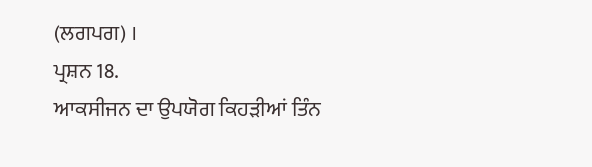(ਲਗਪਗ) ।
ਪ੍ਰਸ਼ਨ 18.
ਆਕਸੀਜਨ ਦਾ ਉਪਯੋਗ ਕਿਹੜੀਆਂ ਤਿੰਨ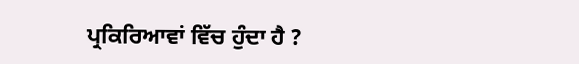ਪ੍ਰਕਿਰਿਆਵਾਂ ਵਿੱਚ ਹੁੰਦਾ ਹੈ ?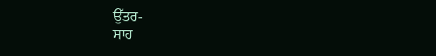ਉੱਤਰ-
ਸਾਹ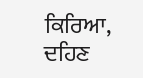ਕਿਰਿਆ, ਦਹਿਣ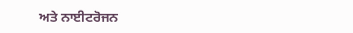ਅਤੇ ਨਾਈਟਰੋਜਨ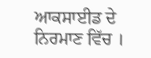ਆਕਸਾਈਡ ਦੇ ਨਿਰਮਾਣ ਵਿੱਚ ।